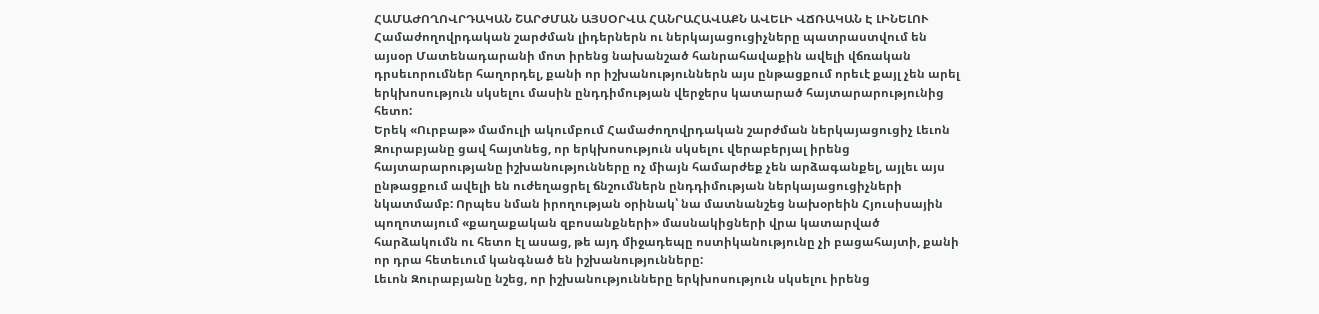ՀԱՄԱԺՈՂՈՎՐԴԱԿԱՆ ՇԱՐԺՄԱՆ ԱՅՍՕՐՎԱ ՀԱՆՐԱՀԱՎԱՔՆ ԱՎԵԼԻ ՎՃՌԱԿԱՆ Է ԼԻՆԵԼՈՒ
Համաժողովրդական շարժման լիդերներն ու ներկայացուցիչները պատրաստվում են այսօր Մատենադարանի մոտ իրենց նախանշած հանրահավաքին ավելի վճռական դրսեւորումներ հաղորդել, քանի որ իշխանություններն այս ընթացքում որեւէ քայլ չեն արել երկխոսություն սկսելու մասին ընդդիմության վերջերս կատարած հայտարարությունից հետո:
Երեկ «Ուրբաթ» մամուլի ակումբում Համաժողովրդական շարժման ներկայացուցիչ Լեւոն Զուրաբյանը ցավ հայտնեց, որ երկխոսություն սկսելու վերաբերյալ իրենց հայտարարությանը իշխանությունները ոչ միայն համարժեք չեն արձագանքել, այլեւ այս ընթացքում ավելի են ուժեղացրել ճնշումներն ընդդիմության ներկայացուցիչների նկատմամբ: Որպես նման իրողության օրինակ՝ նա մատնանշեց նախօրեին Հյուսիսային պողոտայում «քաղաքական զբոսանքների» մասնակիցների վրա կատարված հարձակումն ու հետո էլ ասաց, թե այդ միջադեպը ոստիկանությունը չի բացահայտի, քանի որ դրա հետեւում կանգնած են իշխանությունները:
Լեւոն Զուրաբյանը նշեց, որ իշխանությունները երկխոսություն սկսելու իրենց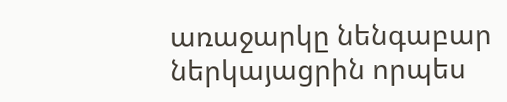առաջարկը նենգաբար ներկայացրին որպես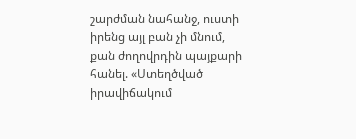շարժման նահանջ, ուստի իրենց այլ բան չի մնում, քան ժողովրդին պայքարի հանել. «Ստեղծված իրավիճակում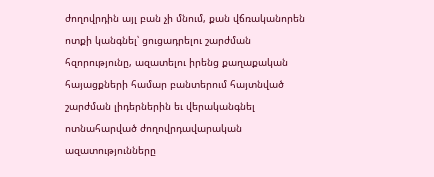ժողովրդին այլ բան չի մնում, քան վճռականորեն ոտքի կանգնել՝ ցուցադրելու շարժման հզորությունը, ազատելու իրենց քաղաքական հայացքների համար բանտերում հայտնված շարժման լիդերներին եւ վերականգնել ոտնահարված ժողովրդավարական ազատությունները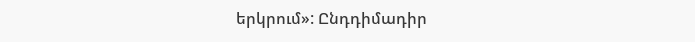երկրում»: Ընդդիմադիր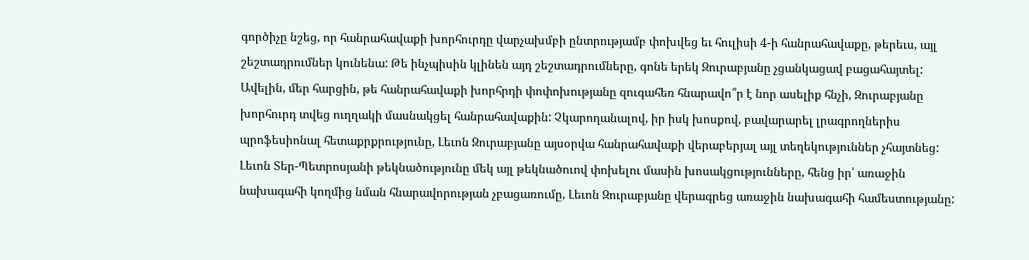գործիչը նշեց, որ հանրահավաքի խորհուրդը վարչախմբի ընտրությամբ փոխվեց եւ հուլիսի 4-ի հանրահավաքը, թերեւս, այլ շեշտադրումներ կունենա: Թե ինչպիսին կլինեն այդ շեշտադրումները, գոնե երեկ Զուրաբյանը չցանկացավ բացահայտել: Ավելին, մեր հարցին, թե հանրահավաքի խորհրդի փոփոխությանը զուգահեռ հնարավո՞ր է նոր ասելիք հնչի, Զուրաբյանը խորհուրդ տվեց ուղղակի մասնակցել հանրահավաքին: Չկարողանալով, իր իսկ խոսքով, բավարարել լրագրողներիս պրոֆեսիոնալ հետաքրքրությունը, Լեւոն Զուրաբյանը այսօրվա հանրահավաքի վերաբերյալ այլ տեղեկություններ չհայտնեց:
Լեւոն Տեր-Պետրոսյանի թեկնածությունը մեկ այլ թեկնածուով փոխելու մասին խոսակցությունները, հենց իր՝ առաջին նախագահի կողմից նման հնարավորության չբացառումը, Լեւոն Զուրաբյանը վերագրեց առաջին նախագահի համեստությանը: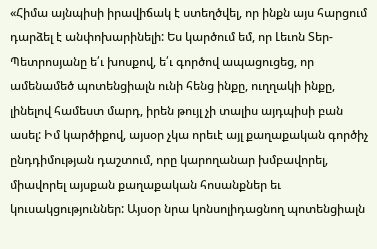«Հիմա այնպիսի իրավիճակ է ստեղծվել, որ ինքն այս հարցում դարձել է անփոխարինելի: Ես կարծում եմ, որ Լեւոն Տեր-Պետրոսյանը ե՛ւ խոսքով, ե՛ւ գործով ապացուցեց, որ ամենամեծ պոտենցիալն ունի հենց ինքը, ուղղակի ինքը, լինելով համեստ մարդ, իրեն թույլ չի տալիս այդպիսի բան ասել: Իմ կարծիքով, այսօր չկա որեւէ այլ քաղաքական գործիչ ընդդիմության դաշտում, որը կարողանար խմբավորել, միավորել այսքան քաղաքական հոսանքներ եւ կուսակցություններ: Այսօր նրա կոնսոլիդացնող պոտենցիալն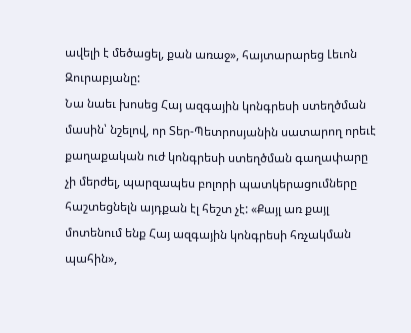ավելի է մեծացել, քան առաջ», հայտարարեց Լեւոն Զուրաբյանը:
Նա նաեւ խոսեց Հայ ազգային կոնգրեսի ստեղծման մասին՝ նշելով, որ Տեր-Պետրոսյանին սատարող որեւէ քաղաքական ուժ կոնգրեսի ստեղծման գաղափարը չի մերժել, պարզապես բոլորի պատկերացումները հաշտեցնելն այդքան էլ հեշտ չէ: «Քայլ առ քայլ մոտենում ենք Հայ ազգային կոնգրեսի հռչակման պահին»,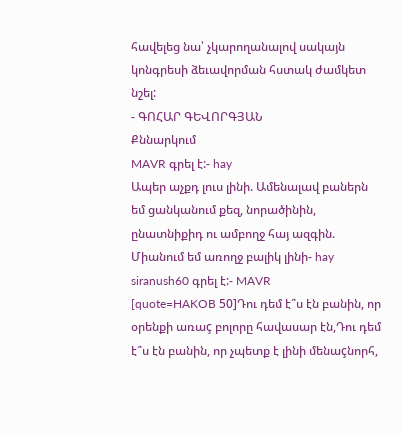հավելեց նա՝ չկարողանալով սակայն կոնգրեսի ձեւավորման հստակ ժամկետ նշել:
- ԳՈՀԱՐ ԳԵՎՈՐԳՅԱՆ
Քննարկում
MAVR գրել է:- hay
Ապեր աչքդ լուս լինի. Ամենալավ բաներն եմ ցանկանում քեզ, նորածինին, ընատնիքիդ ու ամբողջ հայ ազգին.
Միանում եմ առողջ բալիկ լինի- hay
siranush60 գրել է:- MAVR
[quote=HAKOB 50]Դու դեմ է՞ս էն բանին, որ օրենքի առաç բոլորը հավասար էն,Դու դեմ է՞ս էն բանին, որ չպետք է լինի մենաçնորհ,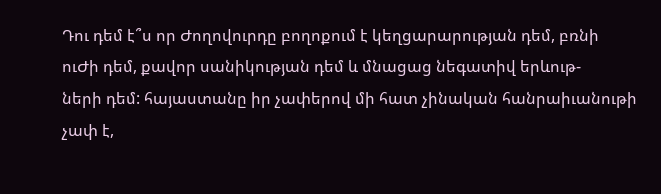Դու դեմ է՞ս որ Ժողովուրդը բողոքում է կեղցարարության դեմ, բռնի
ուԺի դեմ, քավոր սանիկության դեմ և մնացաց նեգատիվ երևութ-
ների դեմ: հայաստանը իր չափերով մի հատ չինական հանրաիւանութի
չափ է,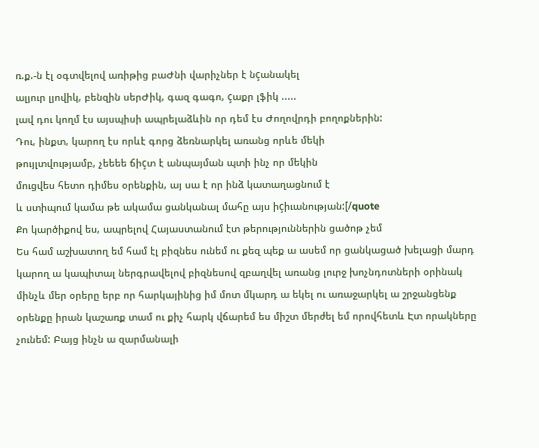ռ.ք.-ն էլ օգտվելով առիթից բաԺնի վարիչներ է նçանակել
ալյուր լյովիկ, բենզին սերԺիկ, գազ գագո, çաքր լֆիկ .....
լավ դու կողմ էս այսպիսի ապրելաձևին որ դեմ էս Ժողովրդի բողոքներին:
Դու, ինքտ, կարող էս որևէ գորց ձեռնարկել առանց որևե մեկի
թույլտվությամբ, չեեեե ճիçտ է անպայման պտի ինչ որ մեկին
մուցվես հետո դիմես օրենքին, այ սա է որ ինձ կատաղացնում է
և ստիպում կամա թե ակամա ցանկանալ մահը այս իçիւանության:[/quote
Քո կարծիքով ես, ապրելով Հայաստանում էտ թերություններին ցածոթ չեմ
Ես համ աշխատող եմ համ էլ բիզնես ունեմ ու քեզ պեք ա ասեմ որ ցանկացած խելացի մարդ կարող ա կապիտալ ներգրավելով բիզնեսով զբաղվել առանց լուրջ խոչնդոտների օրինակ մինչև մեր օրերը երբ որ հարկայինից իմ մոտ մկարդ ա եկել ու առաջարկել ա շրջանցենք օրենքը իրան կաշառք տամ ու քիչ հարկ վճարեմ ես միշտ մերժել եմ որովհետև Էտ որակները չունեմ: Բայց ինչն ա զարմանալի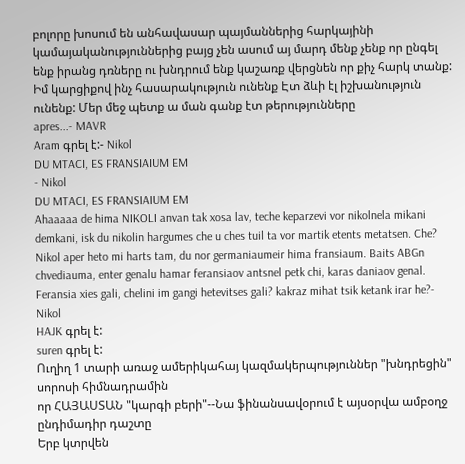բոլորը խոսում են անհավասար պայմաններից հարկայինի կամայականություններից բայց չեն ասում այ մարդ մենք չենք որ ընգել ենք իրանց դռները ու խնդրում ենք կաշառք վերցնեն որ քիչ հարկ տանք: Իմ կարցիքով ինչ հասարակություն ունենք Էտ ձևի էլ իշխանություն ունենք: Մեր մեջ պետք ա ման գանք էտ թերությունները
apres...- MAVR
Aram գրել է:- Nikol
DU MTACI, ES FRANSIAIUM EM
- Nikol
DU MTACI, ES FRANSIAIUM EM
Ahaaaaa de hima NIKOLI anvan tak xosa lav, teche keparzevi vor nikolnela mikani demkani, isk du nikolin hargumes che u ches tuil ta vor martik etents metatsen. Che? Nikol aper heto mi harts tam, du nor germaniaumeir hima fransiaum. Baits ABGn chvediauma, enter genalu hamar feransiaov antsnel petk chi, karas daniaov genal. Feransia xies gali, chelini im gangi hetevitses gali? kakraz mihat tsik ketank irar he?- Nikol
HAJK գրել է:
suren գրել է:
Ուղիղ 1 տարի առաջ ամերիկահայ կազմակերպություններ "խնդրեցին" սորոսի հիմնադրամին
որ ՀԱՅԱՍՏԱՆ "կարգի բերի"--Նա ֆինանսավօրում է այսօրվա ամբօղջ ընդիմադիր դաշտը
Երբ կտրվեն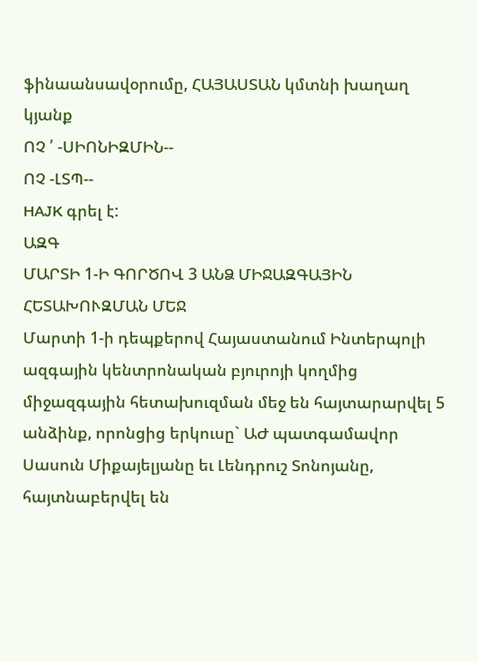ֆինաանսավօրումը, ՀԱՅԱՍՏԱՆ կմտնի խաղաղ կյանք
ՈՉ ՛ -ՍԻՈՆԻԶՄԻՆ--
ՈՉ -ԼՏՊ--
HAJK գրել է:
ԱԶԳ
ՄԱՐՏԻ 1-Ի ԳՈՐԾՈՎ 3 ԱՆՁ ՄԻՋԱԶԳԱՅԻՆ ՀԵՏԱԽՈՒԶՄԱՆ ՄԵՋ
Մարտի 1-ի դեպքերով Հայաստանում Ինտերպոլի ազգային կենտրոնական բյուրոյի կողմից միջազգային հետախուզման մեջ են հայտարարվել 5 անձինք, որոնցից երկուսը` ԱԺ պատգամավոր Սասուն Միքայելյանը եւ Լենդրուշ Տոնոյանը, հայտնաբերվել են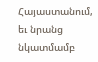Հայաստանում, եւ նրանց նկատմամբ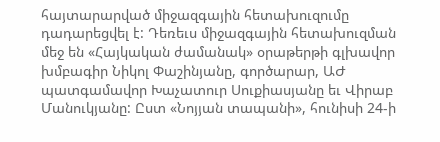հայտարարված միջազգային հետախուզումը դադարեցվել է: Դեռեւս միջազգային հետախուզման մեջ են «Հայկական ժամանակ» օրաթերթի գլխավոր խմբագիր Նիկոլ Փաշինյանը, գործարար, ԱԺ պատգամավոր Խաչատուր Սուքիասյանը եւ Վիրաբ Մանուկյանը: Ըստ «Նոյյան տապանի», հունիսի 24-ի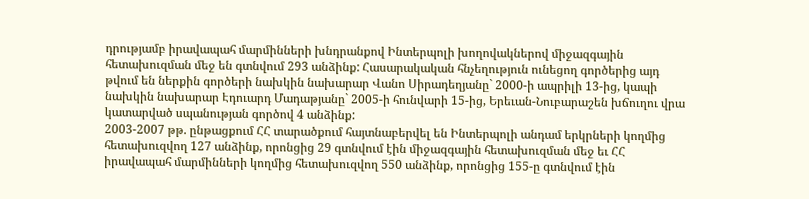դրությամբ իրավապահ մարմինների խնդրանքով Ինտերպոլի խողովակներով միջազգային հետախուզման մեջ են գտնվում 293 անձինք: Հասարակական հնչեղություն ունեցող գործերից այդ թվում են ներքին գործերի նախկին նախարար Վանո Սիրադեղյանը` 2000-ի ապրիլի 13-ից, կապի նախկին նախարար Էդուարդ Մադաթյանը` 2005-ի հունվարի 15-ից, Երեւան-Նուբարաշեն խճուղու վրա կատարված սպանության գործով 4 անձինք:
2003-2007 թթ. ընթացքում ՀՀ տարածքում հայտնաբերվել են Ինտերպոլի անդամ երկրների կողմից հետախուզվող 127 անձինք, որոնցից 29 գտնվում էին միջազգային հետախուզման մեջ եւ ՀՀ իրավապահ մարմինների կողմից հետախուզվող 550 անձինք, որոնցից 155-ը գտնվում էին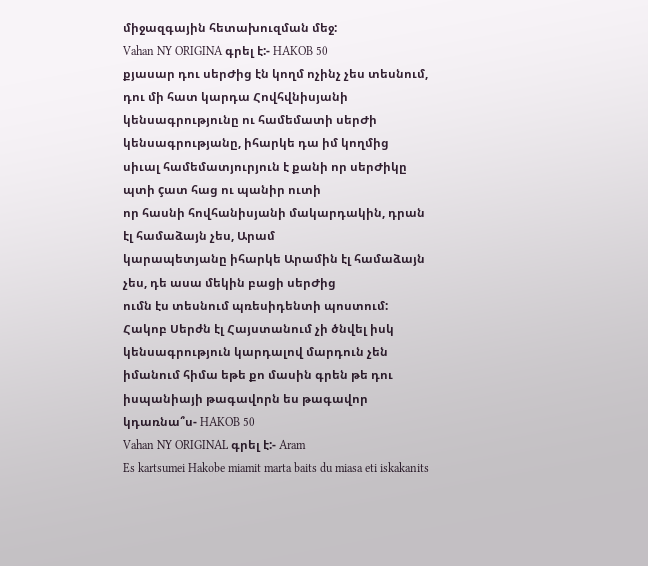միջազգային հետախուզման մեջ:
Vahan NY ORIGINA գրել է:- HAKOB 50
քյասար դու սերԺից էն կողմ ոչինչ չես տեսնում, դու մի հատ կարդա Հովհվնիսյանի կենսագրությունը ու համեմատի սերԺի կենսագրությանը, իհարկե դա իմ կողմից
սիւալ համեմատյուրյուն է քանի որ սերԺիկը պտի çատ հաց ու պանիր ուտի
որ հասնի հովհանիսյանի մակարդակին, դրան էլ համաձայն չես, Արամ
կարապետյանը իհարկե Արամին էլ համաձայն չես, դե ասա մեկին բացի սերԺից
ումն էս տեսնում պռեսիդենտի պոստում:
Հակոբ Սերժն էլ Հայստանում չի ծնվել իսկ կենսագրություն կարդալով մարդուն չեն իմանում հիմա եթե քո մասին գրեն թե դու իսպանիայի թագավորն ես թագավոր կդառնա՞ս- HAKOB 50
Vahan NY ORIGINAL գրել է:- Aram
Es kartsumei Hakobe miamit marta baits du miasa eti iskakanits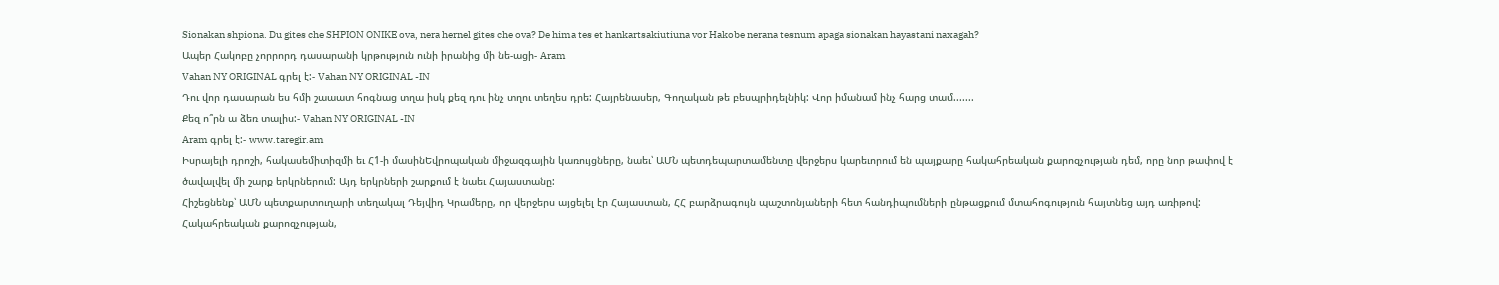Sionakan shpiona. Du gites che SHPION ONIKE ova, nera hernel gites che ova? De hima tes et hankartsakiutiuna vor Hakobe nerana tesnum apaga sionakan hayastani naxagah?
Ապեր Հակոբը չորրորդ դասարանի կրթություն ունի իրանից մի նե-ացի- Aram
Vahan NY ORIGINAL գրել է:- Vahan NY ORIGINAL -IN
Դու վոր դասարան ես հմի շաաատ հոգնաց տղա իսկ քեզ դու ինչ տղու տեղես դրե: Հայրենասեր, Գողական թե բեսպրիդելնիկ: Վոր իմանամ ինչ հարց տամ.......
Քեզ ո՞րն ա ձեռ տալիս:- Vahan NY ORIGINAL -IN
Aram գրել է:- www.taregir.am
Իսրայելի դրոշի, հակասեմիտիզմի եւ Հ1-ի մասինԵվրոպական միջազգային կառույցները, նաեւ՝ ԱՄՆ պետդեպարտամենտը վերջերս կարեւորում են պայքարը հակահրեական քարոզչության դեմ, որը նոր թափով է ծավալվել մի շարք երկրներում: Այդ երկրների շարքում է նաեւ Հայաստանը:
Հիշեցնենք՝ ԱՄՆ պետքարտուղարի տեղակալ Դեյվիդ Կրամերը, որ վերջերս այցելել էր Հայաստան, ՀՀ բարձրագույն պաշտոնյաների հետ հանդիպումների ընթացքում մտահոգություն հայտնեց այդ առիթով:
Հակահրեական քարոզչության,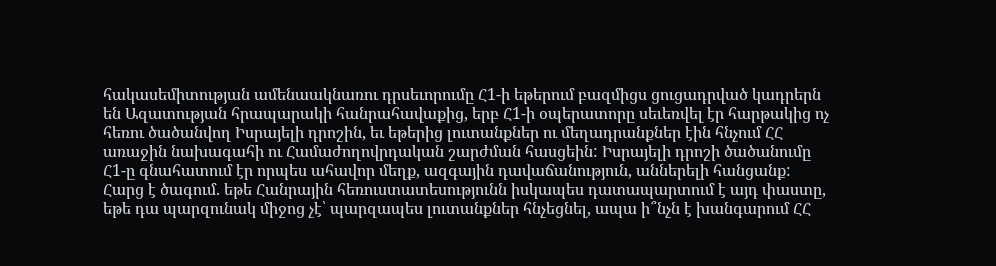հակասեմիտության ամենաակնառու դրսեւորումը Հ1-ի եթերում բազմիցս ցուցադրված կադրերն են Ազատության հրապարակի հանրահավաքից, երբ Հ1-ի օպերատորը սեւեռվել էր հարթակից ոչ հեռու ծածանվող Իսրայելի դրոշին, եւ եթերից լուտանքներ ու մեղադրանքներ էին հնչում ՀՀ առաջին նախագահի ու Համաժողովրդական շարժման հասցեին: Իսրայելի դրոշի ծածանումը Հ1-ը գնահատում էր որպես ահավոր մեղք, ազգային դավաճանություն, աններելի հանցանք:
Հարց է ծագում. եթե Հանրային հեռուստատեսությունն իսկապես դատապարտում է այդ փաստը, եթե դա պարզունակ միջոց չէ՝ պարզապես լուտանքներ հնչեցնել, ապա ի՞նչն է խանգարում ՀՀ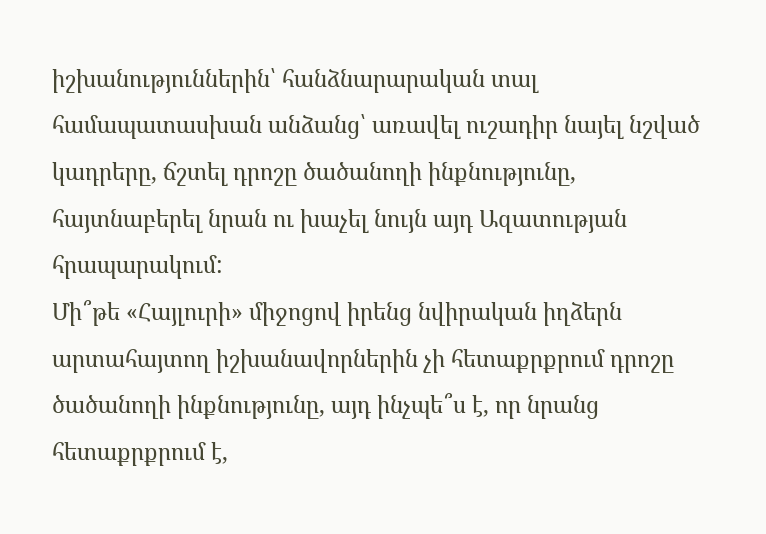իշխանություններին՝ հանձնարարական տալ համապատասխան անձանց՝ առավել ուշադիր նայել նշված կադրերը, ճշտել դրոշը ծածանողի ինքնությունը, հայտնաբերել նրան ու խաչել նույն այդ Ազատության հրապարակում:
Մի՞թե «Հայլուրի» միջոցով իրենց նվիրական իղձերն արտահայտող իշխանավորներին չի հետաքրքրում դրոշը ծածանողի ինքնությունը, այդ ինչպե՞ս է, որ նրանց հետաքրքրում է,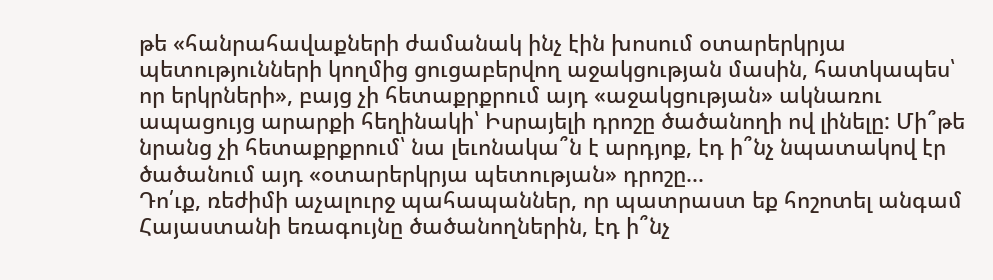թե «հանրահավաքների ժամանակ ինչ էին խոսում օտարերկրյա պետությունների կողմից ցուցաբերվող աջակցության մասին, հատկապես՝ որ երկրների», բայց չի հետաքրքրում այդ «աջակցության» ակնառու ապացույց արարքի հեղինակի՝ Իսրայելի դրոշը ծածանողի ով լինելը: Մի՞թե նրանց չի հետաքրքրում՝ նա լեւոնակա՞ն է արդյոք, էդ ի՞նչ նպատակով էր ծածանում այդ «օտարերկրյա պետության» դրոշը...
Դո՛ւք, ռեժիմի աչալուրջ պահապաններ, որ պատրաստ եք հոշոտել անգամ Հայաստանի եռագույնը ծածանողներին, էդ ի՞նչ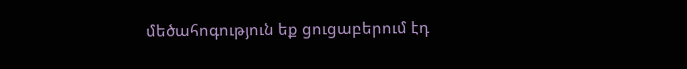մեծահոգություն եք ցուցաբերում էդ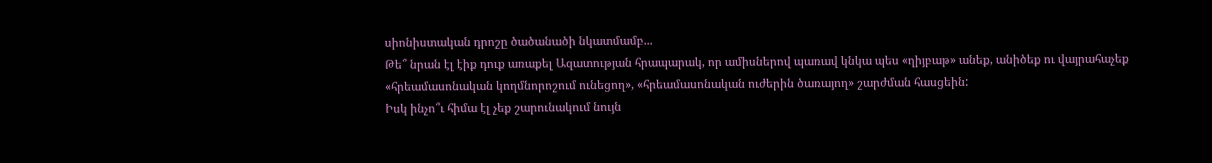սիոնիստական դրոշը ծածանածի նկատմամբ...
Թե՞ նրան էլ էիք դուք առաքել Ազատության հրապարակ, որ ամիսներով պառավ կնկա պես «ղիյբաթ» անեք, անիծեք ու վայրահաչեք «հրեամասոնական կողմնորոշում ունեցող», «հրեամասոնական ուժերին ծառայող» շարժման հասցեին:
Իսկ ինչո՞ւ հիմա էլ չեք շարունակում նույն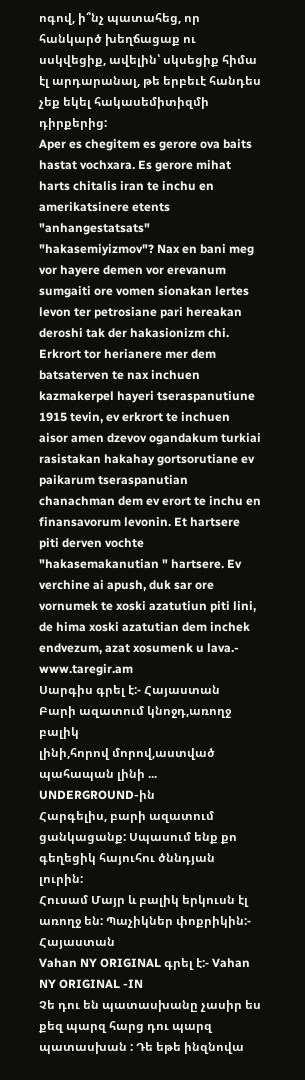ոգով, ի՞նչ պատահեց, որ հանկարծ խեղճացաք ու սսկվեցիք, ավելին՝ սկսեցիք հիմա էլ արդարանալ, թե երբեւէ հանդես չեք եկել հակասեմիտիզմի դիրքերից:
Aper es chegitem es gerore ova baits hastat vochxara. Es gerore mihat harts chitalis iran te inchu en amerikatsinere etents "anhangestatsats" "hakasemiyizmov"? Nax en bani meg vor hayere demen vor erevanum sumgaiti ore vomen sionakan lertes levon ter petrosiane pari hereakan deroshi tak der hakasionizm chi. Erkrort tor herianere mer dem batsaterven te nax inchuen kazmakerpel hayeri tseraspanutiune 1915 tevin, ev erkrort te inchuen aisor amen dzevov ogandakum turkiai rasistakan hakahay gortsorutiane ev paikarum tseraspanutian chanachman dem ev erort te inchu en finansavorum levonin. Et hartsere piti derven vochte "hakasemakanutian " hartsere. Ev verchine ai apush, duk sar ore vornumek te xoski azatutiun piti lini, de hima xoski azatutian dem inchek endvezum, azat xosumenk u lava.- www.taregir.am
Սարգիս գրել է:- Հայաստան
Բարի ազատում կնոջդ,առողջ բալիկ
լինի,հորով մորով,աստված պահապան լինի ...
UNDERGROUND-ին
Հարգելիս, բարի ազատում ցանկացանք: Սպասում ենք քո գեղեցիկ հայուհու ծննդյան լուրին:
Հուսամ Մայր և բալիկ երկուսն էլ առողջ են: Պաչիկներ փոքրիկին:- Հայաստան
Vahan NY ORIGINAL գրել է:- Vahan NY ORIGINAL -IN
Չե դու են պատասխանը չասիր ես քեզ պարզ հարց դու պարզ պատասխան : Դե եթե ինզնովա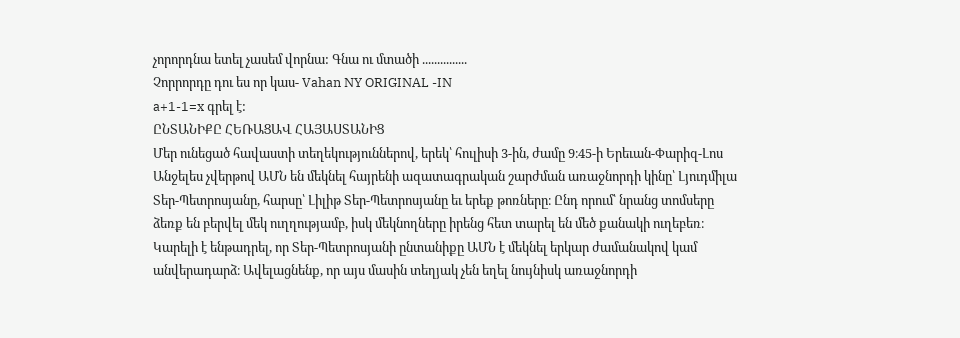չորորդնա ետել չասեմ վորնա: Գնա ու մտածի ...............
Չորրորդը դու ես որ կաս- Vahan NY ORIGINAL -IN
a+1-1=x գրել է:
ԸՆՏԱՆԻՔԸ ՀԵՌԱՑԱՎ ՀԱՅԱՍՏԱՆԻՑ
Մեր ունեցած հավաստի տեղեկություններով, երեկ՝ հուլիսի 3-ին, ժամը 9։45-ի Երեւան-Փարիզ-Լոս Անջելես չվերթով ԱՄՆ են մեկնել հայրենի ազատագրական շարժման առաջնորդի կինը՝ Լյուդմիլա Տեր-Պետրոսյանը, հարսը՝ Լիլիթ Տեր-Պետրոսյանը եւ երեք թոռները։ Ընդ որում՝ նրանց տոմսերը ձեռք են բերվել մեկ ուղղությամբ, իսկ մեկնողները իրենց հետ տարել են մեծ քանակի ուղեբեռ։ Կարելի է ենթադրել, որ Տեր-Պետրոսյանի ընտանիքը ԱՄՆ է մեկնել երկար ժամանակով կամ անվերադարձ։ Ավելացնենք, որ այս մասին տեղյակ չեն եղել նույնիսկ առաջնորդի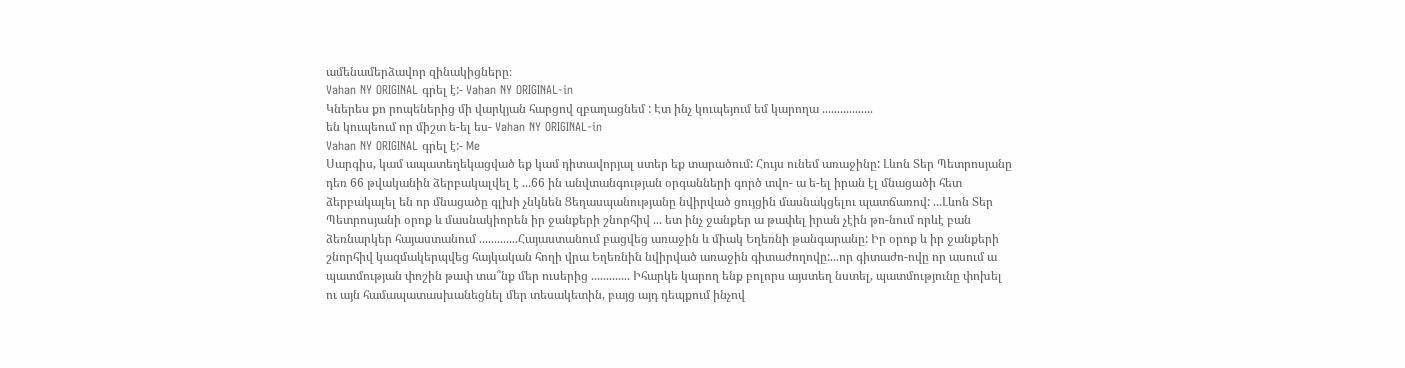ամենամերձավոր զինակիցները։
Vahan NY ORIGINAL գրել է:- Vahan NY ORIGINAL-in
Կներես քո րոպեներից մի վարկյան հարցով զբաղացնեմ : Էտ ինչ կուպեյում եմ կարողա .................
են կուպեում որ միշտ ե-ել ես- Vahan NY ORIGINAL-in
Vahan NY ORIGINAL գրել է:- Me
Սարգիս, կամ ապատեղեկացված եք կամ դիտավորյալ ստեր եք տարածում: Հույս ունեմ առաջինը: Լևոն Տեր Պետրոսյանը դեռ 66 թվականին ձերբակալվել է ...66 ին անվտանգության օրգանների գործ տվո- ա ե-ել իրան էլ մնացածի հետ ձերբակալել են որ մնացածը գլխի չնկնեն Ցեղասպանությանը նվիրված ցույցին մասնակցելու պատճառով: ...Լևոն Տեր Պետրոսյանի օրոք և մասնակիորեն իր ջանքերի շնորհիվ ... ետ ինչ ջանքեր ա թափել իրան չէին թո-նում որևէ բան ձեռնարկեր հայաստանում .............Հայաստանում բացվեց առաջին և միակ Եղեռնի թանգարանը: Իր օրոք և իր ջանքերի շնորհիվ կազմակերպվեց հայկական հողի վրա Եղեռնին նվիրված առաջին գիտաժողովը:...որ գիտաժո-ովը որ ասում ա պատմության փոշին թափ տա՞նք մեր ուսերից ............. Իհարկե կարող ենք բոլորս այստեղ նստել, պատմությունը փոխել ու այն համապատասխանեցնել մեր տեսակետին, բայց այդ դեպքում ինչով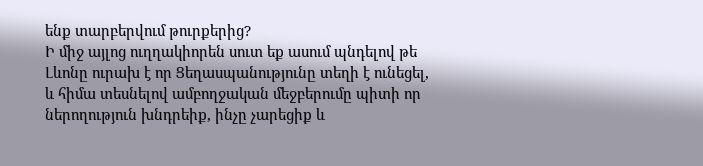ենք տարբերվում թուրքերից?
Ի միջ այլոց ուղղակիորեն սուտ եք ասում պնդելով թե Լևոնը ուրախ է որ Ցեղասպանությունը տեղի է ունեցել, և հիմա տեսնելով ամբողջական մեջբերումը պիտի որ ներողություն խնդրեիք, ինչը չարեցիք և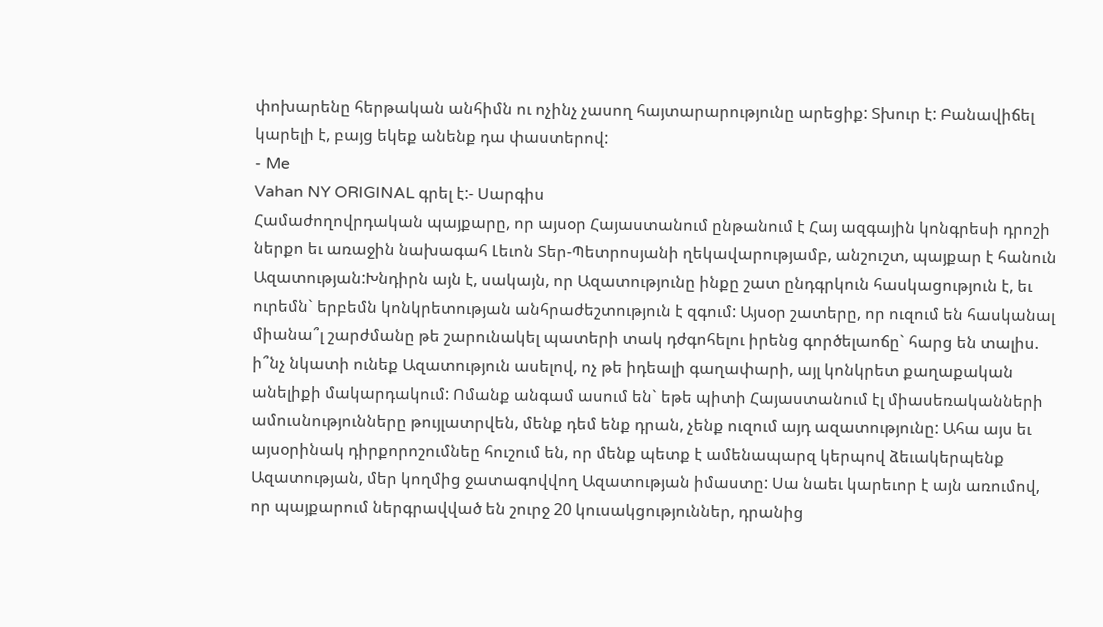փոխարենը հերթական անհիմն ու ոչինչ չասող հայտարարությունը արեցիք: Տխուր է: Բանավիճել կարելի է, բայց եկեք անենք դա փաստերով:
- Me
Vahan NY ORIGINAL գրել է:- Սարգիս
Համաժողովրդական պայքարը, որ այսօր Հայաստանում ընթանում է Հայ ազգային կոնգրեսի դրոշի ներքո եւ առաջին նախագահ Լեւոն Տեր-Պետրոսյանի ղեկավարությամբ, անշուշտ, պայքար է հանուն Ազատության:Խնդիրն այն է, սակայն, որ Ազատությունը ինքը շատ ընդգրկուն հասկացություն է, եւ ուրեմն` երբեմն կոնկրետության անհրաժեշտություն է զգում: Այսօր շատերը, որ ուզում են հասկանալ միանա՞լ շարժմանը թե շարունակել պատերի տակ դժգոհելու իրենց գործելաոճը` հարց են տալիս. ի՞նչ նկատի ունեք Ազատություն ասելով, ոչ թե իդեալի գաղափարի, այլ կոնկրետ քաղաքական անելիքի մակարդակում: Ոմանք անգամ ասում են` եթե պիտի Հայաստանում էլ միասեռականների ամուսնությունները թույլատրվեն, մենք դեմ ենք դրան, չենք ուզում այդ ազատությունը: Ահա այս եւ այսօրինակ դիրքորոշումնեը հուշում են, որ մենք պետք է ամենապարզ կերպով ձեւակերպենք Ազատության, մեր կողմից ջատագովվող Ազատության իմաստը: Սա նաեւ կարեւոր է այն առումով, որ պայքարում ներգրավված են շուրջ 20 կուսակցություններ, դրանից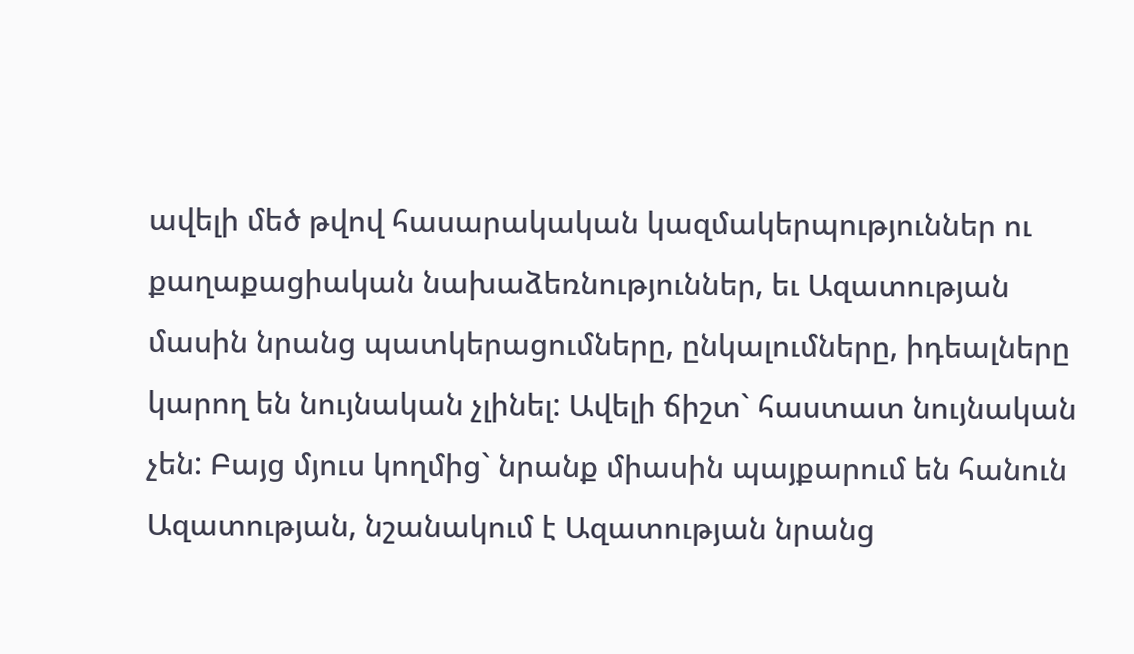ավելի մեծ թվով հասարակական կազմակերպություններ ու քաղաքացիական նախաձեռնություններ, եւ Ազատության մասին նրանց պատկերացումները, ընկալումները, իդեալները կարող են նույնական չլինել: Ավելի ճիշտ` հաստատ նույնական չեն: Բայց մյուս կողմից` նրանք միասին պայքարում են հանուն Ազատության, նշանակում է Ազատության նրանց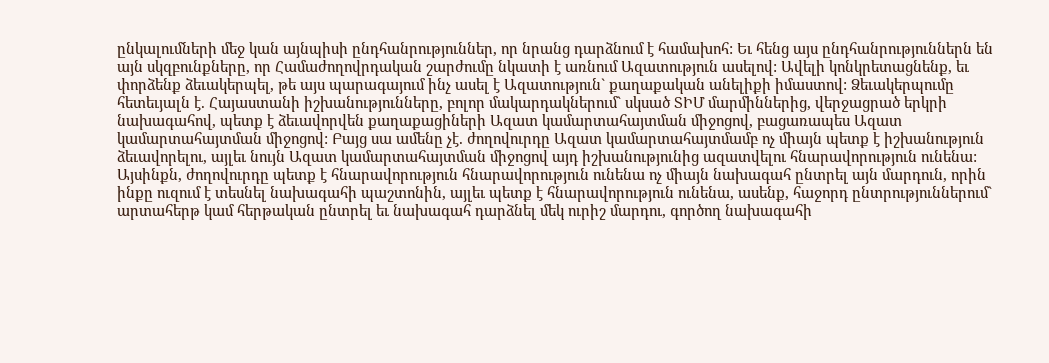ընկալումների մեջ կան այնպիսի ընդհանրություններ, որ նրանց դարձնում է համախոհ: Եւ հենց այս ընդհանրություններն են այն սկզբունքները, որ Համաժողովրդական շարժումը նկատի է առնում Ազատություն ասելով: Ավելի կոնկրետացնենք, եւ փորձենք ձեւակերպել, թե այս պարագայում ինչ ասել է Ազատություն` քաղաքական անելիքի իմաստով: Ձեւակերպումը հետեւյալն է. Հայաստանի իշխանությունները, բոլոր մակարդակներում` սկսած ՏԻՄ մարմիններից, վերջացրած երկրի նախագահով, պետք է ձեւավորվեն քաղաքացիների Ազատ կամարտահայտման միջոցով, բացառապես Ազատ կամարտահայտման միջոցով: Բայց սա ամենը չէ. ժողովուրդը Ազատ կամարտահայտմամբ ոչ միայն պետք է իշխանություն ձեւավորելու, այլեւ նույն Ազատ կամարտահայտման միջոցով այդ իշխանությունից ազատվելու հնարավորություն ունենա: Այսինքն, ժողովուրդը պետք է հնարավորություն հնարավորություն ունենա ոչ միայն նախագահ ընտրել այն մարդուն, որին ինքը ուզում է տեսնել նախագահի պաշտոնին, այլեւ պետք է հնարավորություն ունենա, ասենք, հաջորդ ընտրություններում` արտահերթ կամ հերթական ընտրել եւ նախագահ դարձնել մեկ ուրիշ մարդու, գործող նախագահի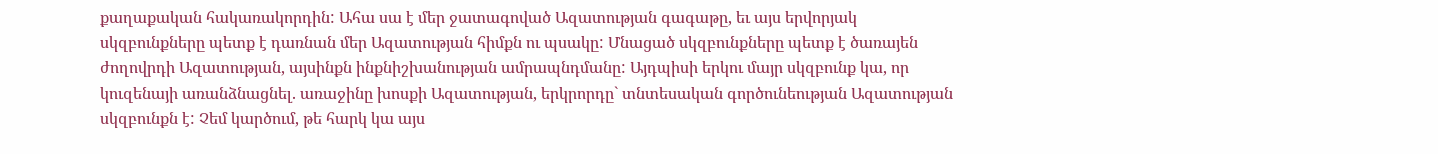քաղաքական հակառակորդին: Ահա սա է մեր ջատագոված Ազատության գագաթը, եւ այս երվորյակ սկզբունքները պետք է դառնան մեր Ազատության հիմքն ու պսակը: Մնացած սկզբունքները պետք է ծառայեն ժողովրդի Ազատության, այսինքն ինքնիշխանության ամրապնդմանը: Այդպիսի երկու մայր սկզբունք կա, որ կուզենայի առանձնացնել. առաջինը խոսքի Ազատության, երկրորդը` տնտեսական գործունեության Ազատության սկզբունքն է: Չեմ կարծում, թե հարկ կա այս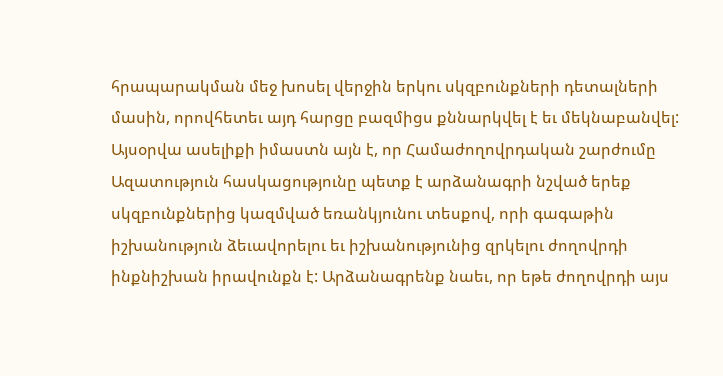հրապարակման մեջ խոսել վերջին երկու սկզբունքների դետալների մասին, որովհետեւ այդ հարցը բազմիցս քննարկվել է եւ մեկնաբանվել: Այսօրվա ասելիքի իմաստն այն է, որ Համաժողովրդական շարժումը Ազատություն հասկացությունը պետք է արձանագրի նշված երեք սկզբունքներից կազմված եռանկյունու տեսքով, որի գագաթին իշխանություն ձեւավորելու եւ իշխանությունից զրկելու ժողովրդի ինքնիշխան իրավունքն է: Արձանագրենք նաեւ, որ եթե ժողովրդի այս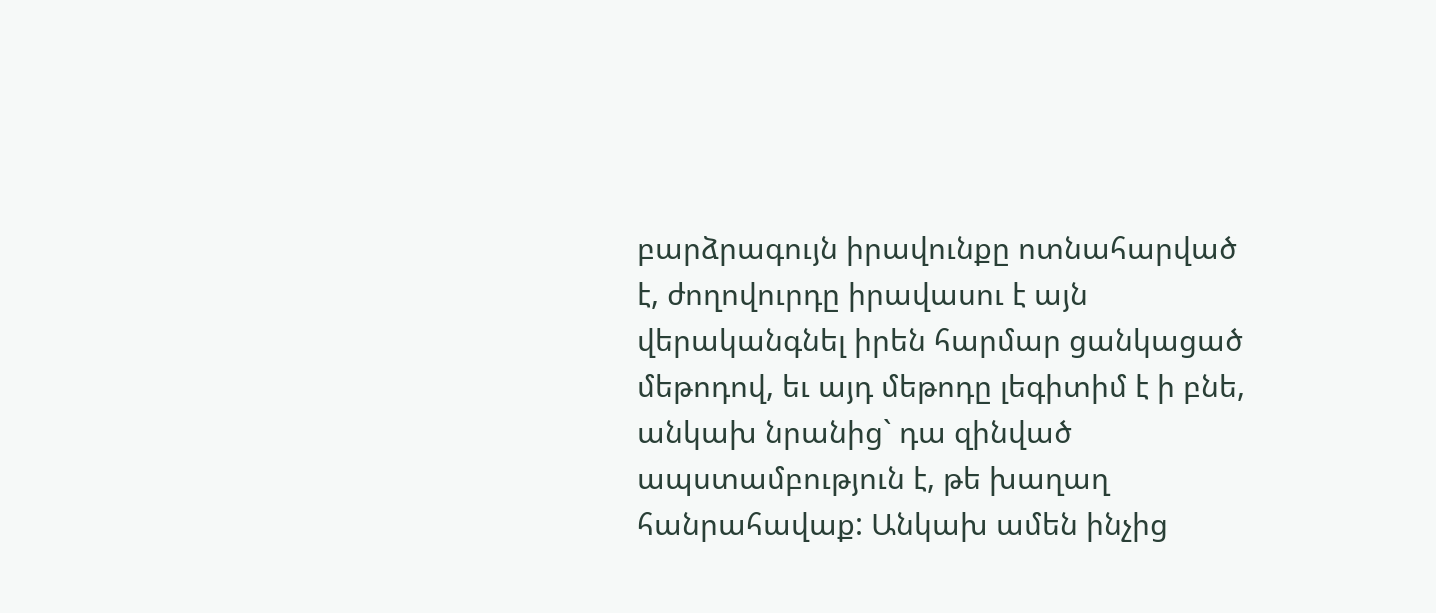բարձրագույն իրավունքը ոտնահարված է, ժողովուրդը իրավասու է այն վերականգնել իրեն հարմար ցանկացած մեթոդով, եւ այդ մեթոդը լեգիտիմ է ի բնե, անկախ նրանից` դա զինված ապստամբություն է, թե խաղաղ հանրահավաք: Անկախ ամեն ինչից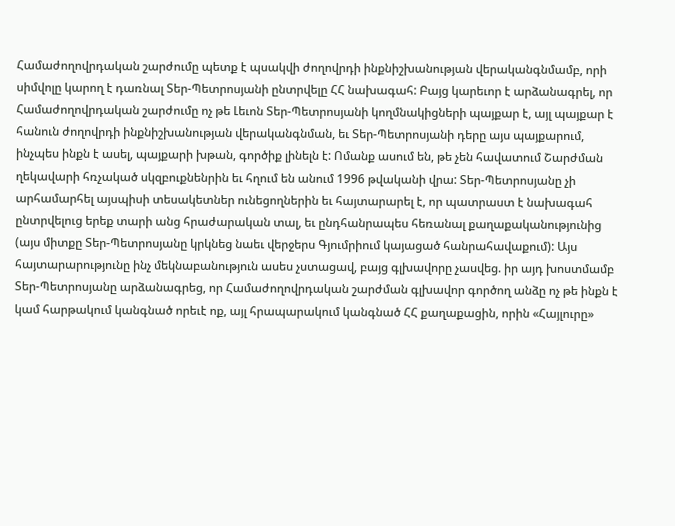Համաժողովրդական շարժումը պետք է պսակվի ժողովրդի ինքնիշխանության վերականգնմամբ, որի սիմվոլը կարող է դառնալ Տեր-Պետրոսյանի ընտրվելը ՀՀ նախագահ: Բայց կարեւոր է արձանագրել, որ Համաժողովրդական շարժումը ոչ թե Լեւոն Տեր-Պետրոսյանի կողմնակիցների պայքար է, այլ պայքար է հանուն ժողովրդի ինքնիշխանության վերականգնման, եւ Տեր-Պետրոսյանի դերը այս պայքարում, ինչպես ինքն է ասել, պայքարի խթան, գործիք լինելն է: Ոմանք ասում են, թե չեն հավատում Շարժման ղեկավարի հռչակած սկզբուքնենրին եւ հղում են անում 1996 թվականի վրա: Տեր-Պետրոսյանը չի արհամարհել այսպիսի տեսակետներ ունեցողներին եւ հայտարարել է, որ պատրաստ է նախագահ ընտրվելուց երեք տարի անց հրաժարական տալ, եւ ընդհանրապես հեռանալ քաղաքականությունից (այս միտքը Տեր-Պետրոսյանը կրկնեց նաեւ վերջերս Գյումրիում կայացած հանրահավաքում): Այս հայտարարությունը ինչ մեկնաբանություն ասես չստացավ, բայց գլխավորը չասվեց. իր այդ խոստմամբ Տեր-Պետրոսյանը արձանագրեց, որ Համաժողովրդական շարժման գլխավոր գործող անձը ոչ թե ինքն է կամ հարթակում կանգնած որեւէ ոք, այլ հրապարակում կանգնած ՀՀ քաղաքացին, որին «Հայլուրը»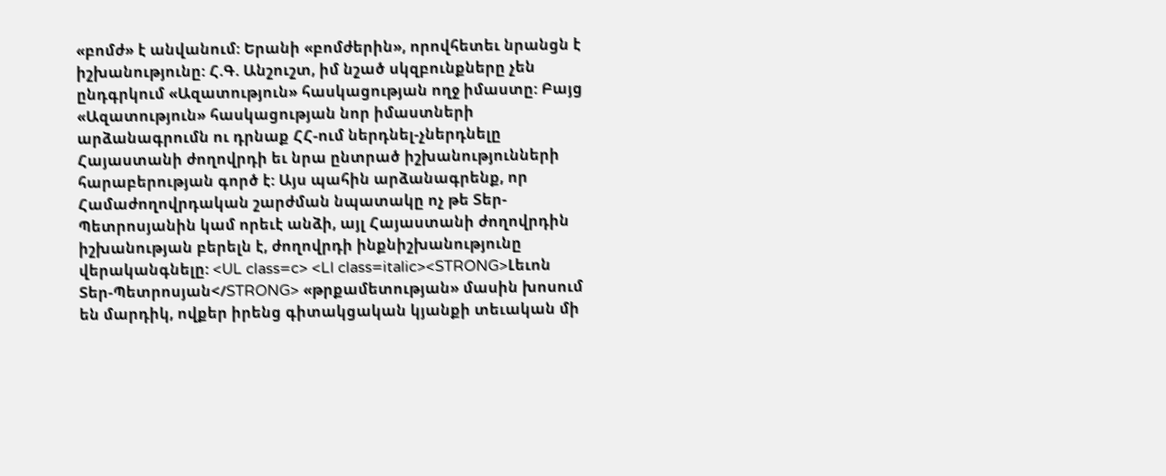«բոմժ» է անվանում: Երանի «բոմժերին», որովհետեւ նրանցն է իշխանությունը: Հ.Գ. Անշուշտ, իմ նշած սկզբունքները չեն ընդգրկում «Ազատություն» հասկացության ողջ իմաստը: Բայց «Ազատություն» հասկացության նոր իմաստների արձանագրումն ու դրնաք ՀՀ-ում ներդնել-չներդնելը Հայաստանի ժողովրդի եւ նրա ընտրած իշխանությունների հարաբերության գործ է: Այս պահին արձանագրենք, որ Համաժողովրդական շարժման նպատակը ոչ թե Տեր-Պետրոսյանին կամ որեւէ անձի, այլ Հայաստանի ժողովրդին իշխանության բերելն է, ժողովրդի ինքնիշխանությունը վերականգնելը: <UL class=c> <LI class=italic><STRONG>Լեւոն Տեր-Պետրոսյան</STRONG> «թրքամետության» մասին խոսում են մարդիկ, ովքեր իրենց գիտակցական կյանքի տեւական մի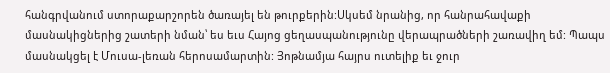հանգրվանում ստորաքարշորեն ծառայել են թուրքերին:Սկսեմ նրանից, որ հանրահավաքի մասնակիցներից շատերի նման՝ ես եւս Հայոց ցեղասպանությունը վերապրածների շառավիղ եմ: Պապս մասնակցել է Մուսա-լեռան հերոսամարտին: Յոթնամյա հայրս ուտելիք եւ ջուր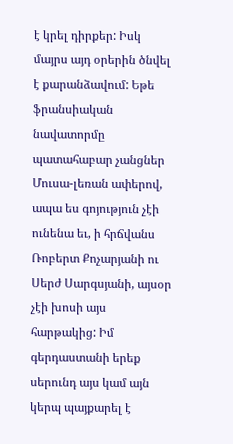է կրել դիրքեր: Իսկ մայրս այդ օրերին ծնվել է քարանձավում: Եթե ֆրանսիական նավատորմը պատահաբար չանցներ Մուսա-լեռան ափերով, ապա ես գոյություն չէի ունենա եւ, ի հրճվանս Ռոբերտ Քոչարյանի ու Սերժ Սարգսյանի, այսօր չէի խոսի այս հարթակից: Իմ գերդաստանի երեք սերունդ այս կամ այն կերպ պայքարել է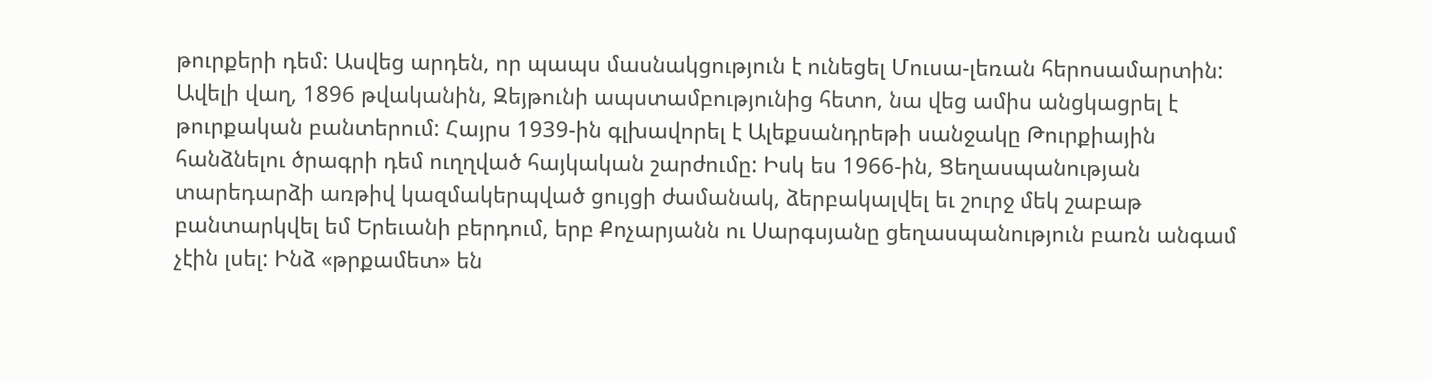թուրքերի դեմ: Ասվեց արդեն, որ պապս մասնակցություն է ունեցել Մուսա-լեռան հերոսամարտին: Ավելի վաղ, 1896 թվականին, Զեյթունի ապստամբությունից հետո, նա վեց ամիս անցկացրել է թուրքական բանտերում: Հայրս 1939-ին գլխավորել է Ալեքսանդրեթի սանջակը Թուրքիային հանձնելու ծրագրի դեմ ուղղված հայկական շարժումը: Իսկ ես 1966-ին, Ցեղասպանության տարեդարձի առթիվ կազմակերպված ցույցի ժամանակ, ձերբակալվել եւ շուրջ մեկ շաբաթ բանտարկվել եմ Երեւանի բերդում, երբ Քոչարյանն ու Սարգսյանը ցեղասպանություն բառն անգամ չէին լսել: Ինձ «թրքամետ» են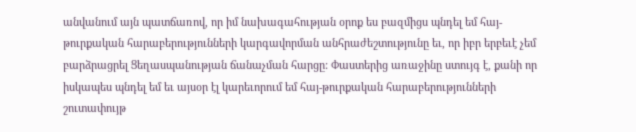անվանում այն պատճառով, որ իմ նախագահության օրոք ես բազմիցս պնդել եմ հայ-թուրքական հարաբերությունների կարգավորման անհրաժեշտությունը եւ, որ իբր երբեւէ չեմ բարձրացրել Ցեղասպանության ճանաչման հարցը: Փաստերից առաջինը ստույգ է, քանի որ իսկապես պնդել եմ եւ այսօր էլ կարեւորում եմ հայ-թուրքական հարաբերությունների շուտափույթ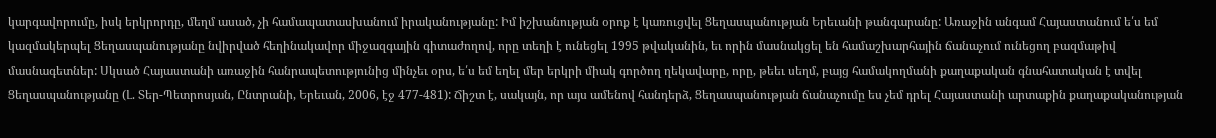կարգավորումը, իսկ երկրորդը, մեղմ ասած, չի համապատասխանում իրականությանը: Իմ իշխանության օրոք է կառուցվել Ցեղասպանության Երեւանի թանգարանը: Առաջին անգամ Հայաստանում ե՛ս եմ կազմակերպել Ցեղասպանությանը նվիրված հեղինակավոր միջազգային գիտաժողով, որը տեղի է ունեցել 1995 թվականին, եւ որին մասնակցել են համաշխարհային ճանաչում ունեցող բազմաթիվ մասնագետներ: Սկսած Հայաստանի առաջին հանրապետությունից մինչեւ օրս, ե՛ս եմ եղել մեր երկրի միակ գործող ղեկավարը, որը, թեեւ սեղմ, բայց համակողմանի քաղաքական գնահատական է տվել Ցեղասպանությանը (Լ. Տեր-Պետրոսյան, Ընտրանի, Երեւան, 2006, էջ 477-481): Ճիշտ է, սակայն, որ այս ամենով հանդերձ, Ցեղասպանության ճանաչումը ես չեմ դրել Հայաստանի արտաքին քաղաքականության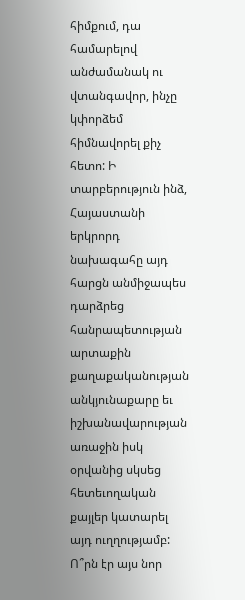հիմքում, դա համարելով անժամանակ ու վտանգավոր, ինչը կփորձեմ հիմնավորել քիչ հետո: Ի տարբերություն ինձ, Հայաստանի երկրորդ նախագահը այդ հարցն անմիջապես դարձրեց հանրապետության արտաքին քաղաքականության անկյունաքարը եւ իշխանավարության առաջին իսկ օրվանից սկսեց հետեւողական քայլեր կատարել այդ ուղղությամբ: Ո՞րն էր այս նոր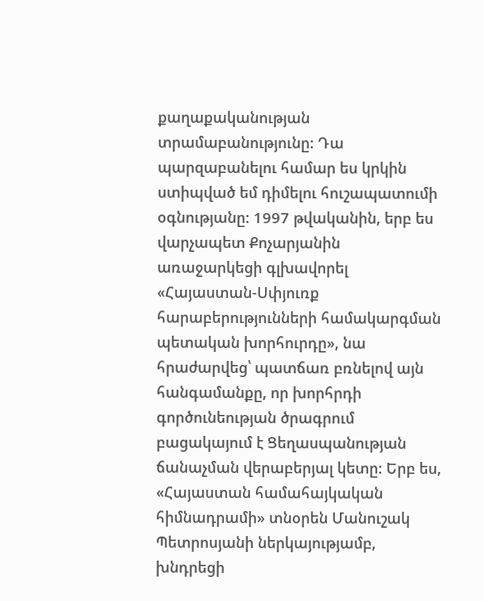քաղաքականության տրամաբանությունը: Դա պարզաբանելու համար ես կրկին ստիպված եմ դիմելու հուշապատումի օգնությանը: 1997 թվականին, երբ ես վարչապետ Քոչարյանին առաջարկեցի գլխավորել «Հայաստան-Սփյուռք հարաբերությունների համակարգման պետական խորհուրդը», նա հրաժարվեց՝ պատճառ բռնելով այն հանգամանքը, որ խորհրդի գործունեության ծրագրում բացակայում է Ցեղասպանության ճանաչման վերաբերյալ կետը: Երբ ես, «Հայաստան համահայկական հիմնադրամի» տնօրեն Մանուշակ Պետրոսյանի ներկայությամբ, խնդրեցի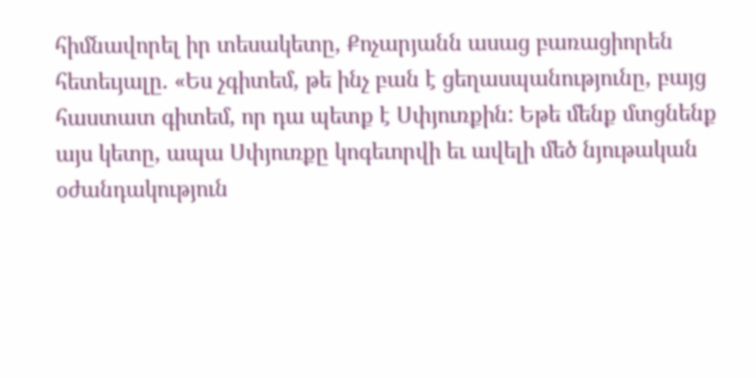հիմնավորել իր տեսակետը, Քոչարյանն ասաց բառացիորեն հետեւյալը. «Ես չգիտեմ, թե ինչ բան է ցեղասպանությունը, բայց հաստատ գիտեմ, որ դա պետք է Սփյուռքին: Եթե մենք մտցնենք այս կետը, ապա Սփյուռքը կոգեւորվի եւ ավելի մեծ նյութական օժանդակություն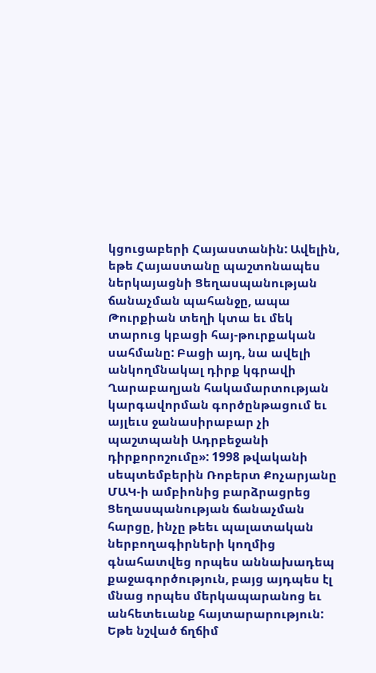կցուցաբերի Հայաստանին: Ավելին, եթե Հայաստանը պաշտոնապես ներկայացնի Ցեղասպանության ճանաչման պահանջը, ապա Թուրքիան տեղի կտա եւ մեկ տարուց կբացի հայ-թուրքական սահմանը: Բացի այդ, նա ավելի անկողմնակալ դիրք կգրավի Ղարաբաղյան հակամարտության կարգավորման գործընթացում եւ այլեւս ջանասիրաբար չի պաշտպանի Ադրբեջանի դիրքորոշումը»: 1998 թվականի սեպտեմբերին Ռոբերտ Քոչարյանը ՄԱԿ-ի ամբիոնից բարձրացրեց Ցեղասպանության ճանաչման հարցը, ինչը թեեւ պալատական ներբողագիրների կողմից գնահատվեց որպես աննախադեպ քաջագործություն, բայց այդպես էլ մնաց որպես մերկապարանոց եւ անհետեւանք հայտարարություն: Եթե նշված ճղճիմ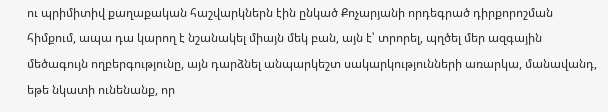ու պրիմիտիվ քաղաքական հաշվարկներն էին ընկած Քոչարյանի որդեգրած դիրքորոշման հիմքում, ապա դա կարող է նշանակել միայն մեկ բան, այն է՝ տրորել, պղծել մեր ազգային մեծագույն ողբերգությունը, այն դարձնել անպարկեշտ սակարկությունների առարկա, մանավանդ, եթե նկատի ունենանք, որ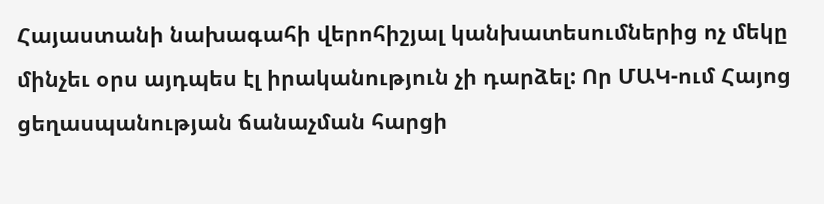Հայաստանի նախագահի վերոհիշյալ կանխատեսումներից ոչ մեկը մինչեւ օրս այդպես էլ իրականություն չի դարձել: Որ ՄԱԿ-ում Հայոց ցեղասպանության ճանաչման հարցի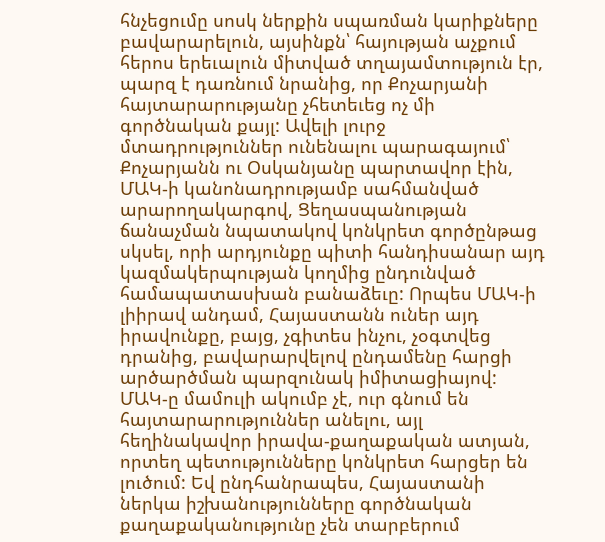հնչեցումը սոսկ ներքին սպառման կարիքները բավարարելուն, այսինքն՝ հայության աչքում հերոս երեւալուն միտված տղայամտություն էր, պարզ է դառնում նրանից, որ Քոչարյանի հայտարարությանը չհետեւեց ոչ մի գործնական քայլ: Ավելի լուրջ մտադրություններ ունենալու պարագայում՝ Քոչարյանն ու Օսկանյանը պարտավոր էին, ՄԱԿ-ի կանոնադրությամբ սահմանված արարողակարգով, Ցեղասպանության ճանաչման նպատակով կոնկրետ գործընթաց սկսել, որի արդյունքը պիտի հանդիսանար այդ կազմակերպության կողմից ընդունված համապատասխան բանաձեւը: Որպես ՄԱԿ-ի լիիրավ անդամ, Հայաստանն ուներ այդ իրավունքը, բայց, չգիտես ինչու, չօգտվեց դրանից, բավարարվելով ընդամենը հարցի արծարծման պարզունակ իմիտացիայով: ՄԱԿ-ը մամուլի ակումբ չէ, ուր գնում են հայտարարություններ անելու, այլ հեղինակավոր իրավա-քաղաքական ատյան, որտեղ պետությունները կոնկրետ հարցեր են լուծում: Եվ ընդհանրապես, Հայաստանի ներկա իշխանությունները գործնական քաղաքականությունը չեն տարբերում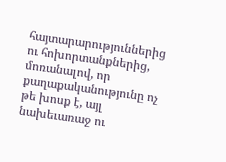հայտարարություններից ու հոխորտանքներից, մոռանալով, որ քաղաքականությունը ոչ թե խոսք է, այլ նախեւառաջ ու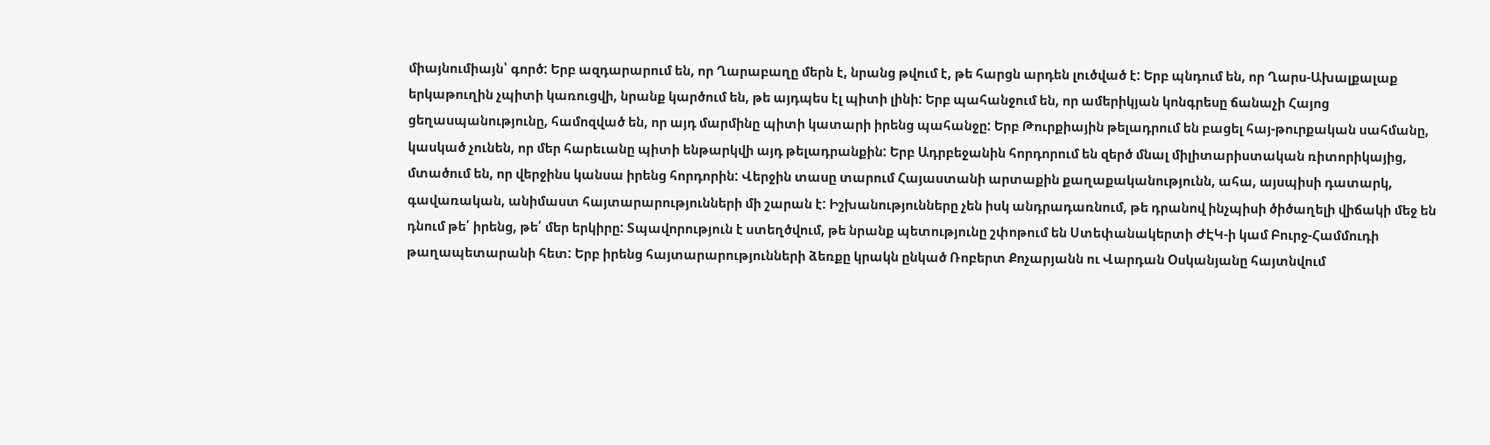միայնումիայն՝ գործ: Երբ ազդարարում են, որ Ղարաբաղը մերն է, նրանց թվում է, թե հարցն արդեն լուծված է: Երբ պնդում են, որ Ղարս-Ախալքալաք երկաթուղին չպիտի կառուցվի, նրանք կարծում են, թե այդպես էլ պիտի լինի: Երբ պահանջում են, որ ամերիկյան կոնգրեսը ճանաչի Հայոց ցեղասպանությունը, համոզված են, որ այդ մարմինը պիտի կատարի իրենց պահանջը: Երբ Թուրքիային թելադրում են բացել հայ-թուրքական սահմանը, կասկած չունեն, որ մեր հարեւանը պիտի ենթարկվի այդ թելադրանքին: Երբ Ադրբեջանին հորդորում են զերծ մնալ միլիտարիստական ռիտորիկայից, մտածում են, որ վերջինս կանսա իրենց հորդորին: Վերջին տասը տարում Հայաստանի արտաքին քաղաքականությունն, ահա, այսպիսի դատարկ, գավառական, անիմաստ հայտարարությունների մի շարան է: Իշխանությունները չեն իսկ անդրադառնում, թե դրանով ինչպիսի ծիծաղելի վիճակի մեջ են դնում թե՛ իրենց, թե՛ մեր երկիրը: Տպավորություն է ստեղծվում, թե նրանք պետությունը շփոթում են Ստեփանակերտի ԺԷԿ-ի կամ Բուրջ-Համմուդի թաղապետարանի հետ: Երբ իրենց հայտարարությունների ձեռքը կրակն ընկած Ռոբերտ Քոչարյանն ու Վարդան Օսկանյանը հայտնվում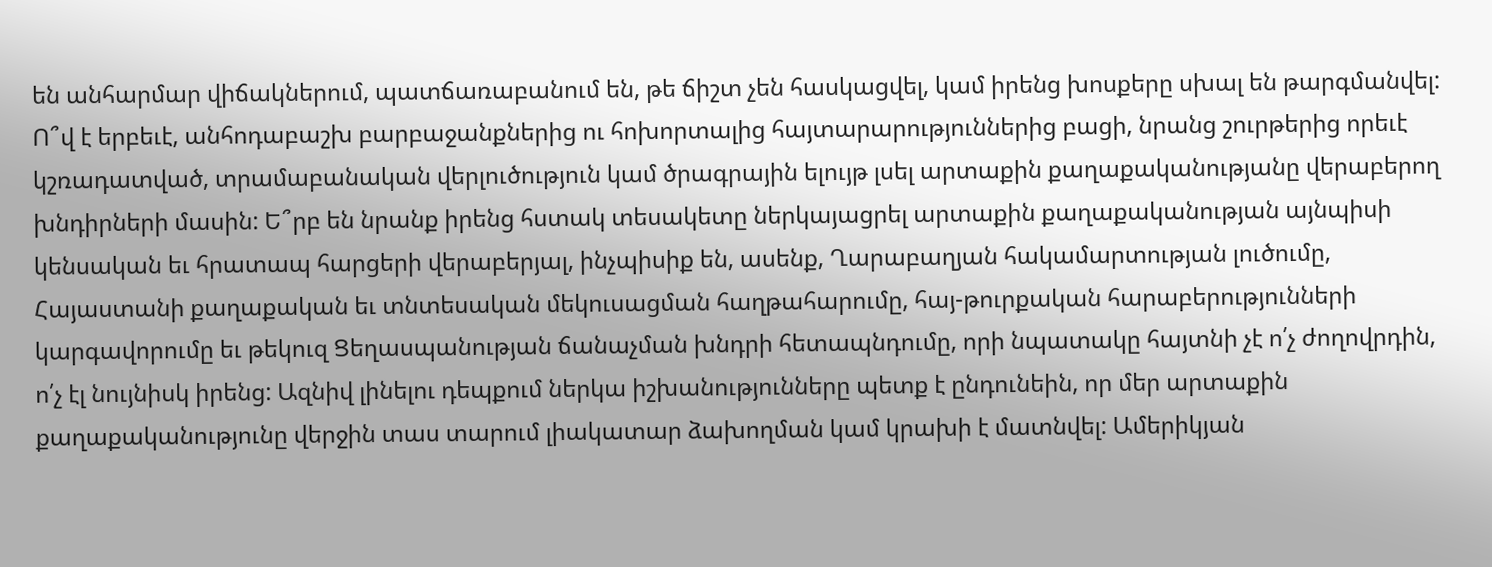են անհարմար վիճակներում, պատճառաբանում են, թե ճիշտ չեն հասկացվել, կամ իրենց խոսքերը սխալ են թարգմանվել: Ո՞վ է երբեւէ, անհոդաբաշխ բարբաջանքներից ու հոխորտալից հայտարարություններից բացի, նրանց շուրթերից որեւէ կշռադատված, տրամաբանական վերլուծություն կամ ծրագրային ելույթ լսել արտաքին քաղաքականությանը վերաբերող խնդիրների մասին: Ե՞րբ են նրանք իրենց հստակ տեսակետը ներկայացրել արտաքին քաղաքականության այնպիսի կենսական եւ հրատապ հարցերի վերաբերյալ, ինչպիսիք են, ասենք, Ղարաբաղյան հակամարտության լուծումը, Հայաստանի քաղաքական եւ տնտեսական մեկուսացման հաղթահարումը, հայ-թուրքական հարաբերությունների կարգավորումը եւ թեկուզ Ցեղասպանության ճանաչման խնդրի հետապնդումը, որի նպատակը հայտնի չէ ո՛չ ժողովրդին, ո՛չ էլ նույնիսկ իրենց: Ազնիվ լինելու դեպքում ներկա իշխանությունները պետք է ընդունեին, որ մեր արտաքին քաղաքականությունը վերջին տաս տարում լիակատար ձախողման կամ կրախի է մատնվել: Ամերիկյան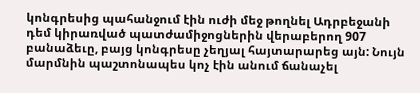կոնգրեսից պահանջում էին ուժի մեջ թողնել Ադրբեջանի դեմ կիրառված պատժամիջոցներին վերաբերող 907 բանաձեւը, բայց կոնգրեսը չեղյալ հայտարարեց այն: Նույն մարմնին պաշտոնապես կոչ էին անում ճանաչել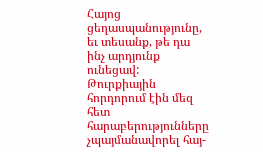Հայոց ցեղասպանությունը, եւ տեսանք, թե դա ինչ արդյունք ունեցավ: Թուրքիային հորդորում էին մեզ հետ հարաբերությունները չպայմանավորել հայ-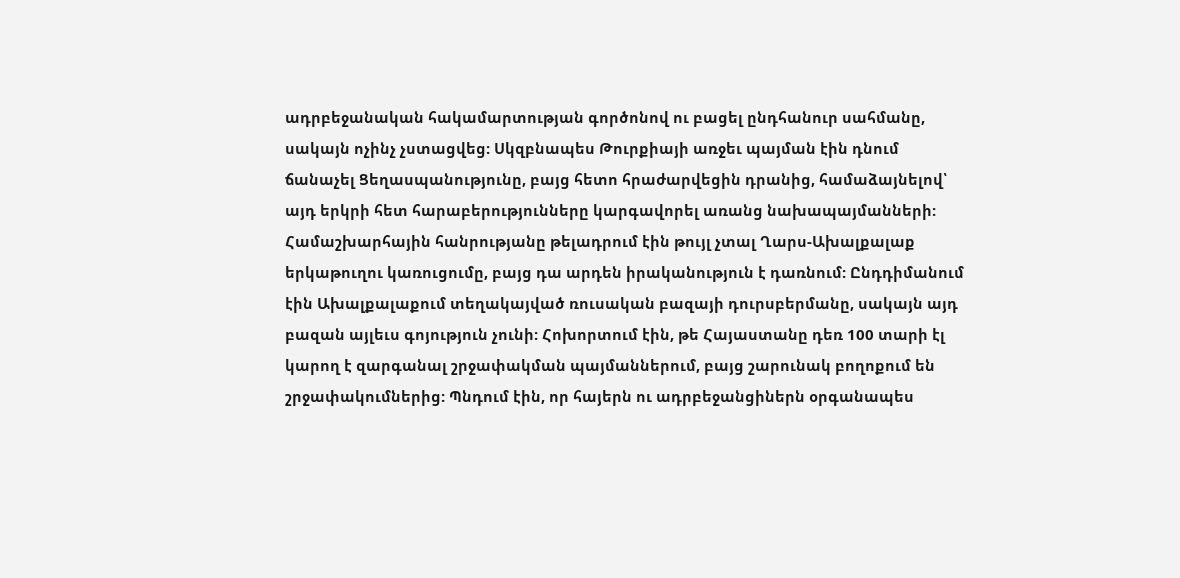ադրբեջանական հակամարտության գործոնով ու բացել ընդհանուր սահմանը, սակայն ոչինչ չստացվեց: Սկզբնապես Թուրքիայի առջեւ պայման էին դնում ճանաչել Ցեղասպանությունը, բայց հետո հրաժարվեցին դրանից, համաձայնելով՝ այդ երկրի հետ հարաբերությունները կարգավորել առանց նախապայմանների: Համաշխարհային հանրությանը թելադրում էին թույլ չտալ Ղարս-Ախալքալաք երկաթուղու կառուցումը, բայց դա արդեն իրականություն է դառնում: Ընդդիմանում էին Ախալքալաքում տեղակայված ռուսական բազայի դուրսբերմանը, սակայն այդ բազան այլեւս գոյություն չունի: Հոխորտում էին, թե Հայաստանը դեռ 100 տարի էլ կարող է զարգանալ շրջափակման պայմաններում, բայց շարունակ բողոքում են շրջափակումներից: Պնդում էին, որ հայերն ու ադրբեջանցիներն օրգանապես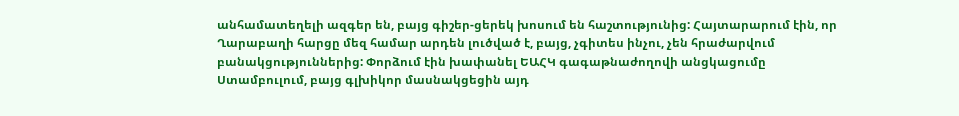անհամատեղելի ազգեր են, բայց գիշեր-ցերեկ խոսում են հաշտությունից: Հայտարարում էին, որ Ղարաբաղի հարցը մեզ համար արդեն լուծված է, բայց, չգիտես ինչու, չեն հրաժարվում բանակցություններից: Փորձում էին խափանել ԵԱՀԿ գագաթնաժողովի անցկացումը Ստամբուլում, բայց գլխիկոր մասնակցեցին այդ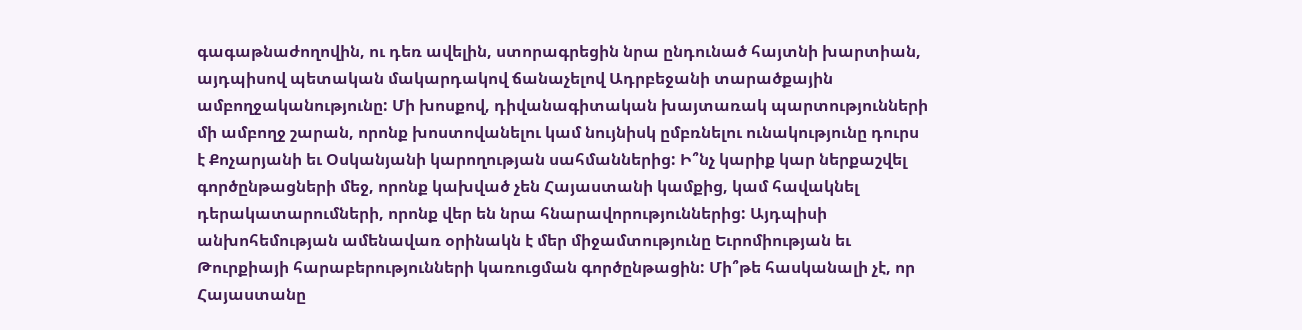գագաթնաժողովին, ու դեռ ավելին, ստորագրեցին նրա ընդունած հայտնի խարտիան, այդպիսով պետական մակարդակով ճանաչելով Ադրբեջանի տարածքային ամբողջականությունը: Մի խոսքով, դիվանագիտական խայտառակ պարտությունների մի ամբողջ շարան, որոնք խոստովանելու կամ նույնիսկ ըմբռնելու ունակությունը դուրս է Քոչարյանի եւ Օսկանյանի կարողության սահմաններից: Ի՞նչ կարիք կար ներքաշվել գործընթացների մեջ, որոնք կախված չեն Հայաստանի կամքից, կամ հավակնել դերակատարումների, որոնք վեր են նրա հնարավորություններից: Այդպիսի անխոհեմության ամենավառ օրինակն է մեր միջամտությունը Եւրոմիության եւ Թուրքիայի հարաբերությունների կառուցման գործընթացին: Մի՞թե հասկանալի չէ, որ Հայաստանը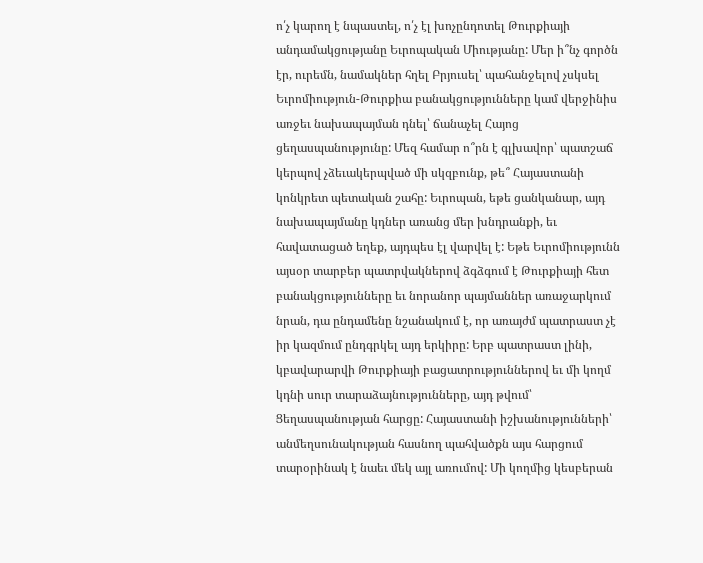ո՛չ կարող է նպաստել, ո՛չ էլ խոչընդոտել Թուրքիայի անդամակցությանը Եւրոպական Միությանը: Մեր ի՞նչ գործն էր, ուրեմն, նամակներ հղել Բրյուսել՝ պահանջելով չսկսել Եւրոմիություն-Թուրքիա բանակցությունները կամ վերջինիս առջեւ նախապայման դնել՝ ճանաչել Հայոց ցեղասպանությունը: Մեզ համար ո՞րն է գլխավոր՝ պատշաճ կերպով չձեւակերպված մի սկզբունք, թե՞ Հայաստանի կոնկրետ պետական շահը: Եւրոպան, եթե ցանկանար, այդ նախապայմանը կդներ առանց մեր խնդրանքի, եւ հավատացած եղեք, այդպես էլ վարվել է: Եթե Եւրոմիությունն այսօր տարբեր պատրվակներով ձգձգում է Թուրքիայի հետ բանակցությունները եւ նորանոր պայմաններ առաջարկում նրան, դա ընդամենը նշանակում է, որ առայժմ պատրաստ չէ իր կազմում ընդգրկել այդ երկիրը: Երբ պատրաստ լինի, կբավարարվի Թուրքիայի բացատրություններով եւ մի կողմ կդնի սուր տարաձայնությունները, այդ թվում՝ Ցեղասպանության հարցը: Հայաստանի իշխանությունների՝ անմեղսունակության հասնող պահվածքն այս հարցում տարօրինակ է նաեւ մեկ այլ առումով: Մի կողմից կեսբերան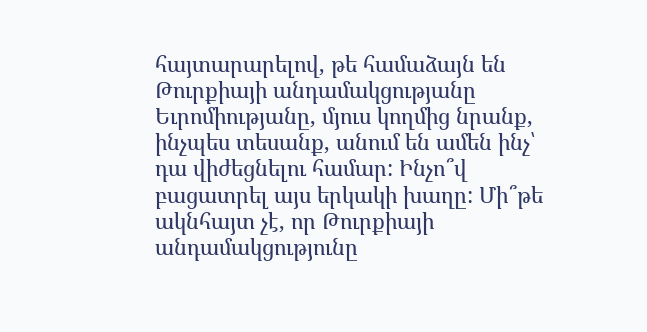հայտարարելով, թե համաձայն են Թուրքիայի անդամակցությանը Եւրոմիությանը, մյուս կողմից նրանք, ինչպես տեսանք, անում են ամեն ինչ՝ դա վիժեցնելու համար: Ինչո՞վ բացատրել այս երկակի խաղը: Մի՞թե ակնհայտ չէ, որ Թուրքիայի անդամակցությունը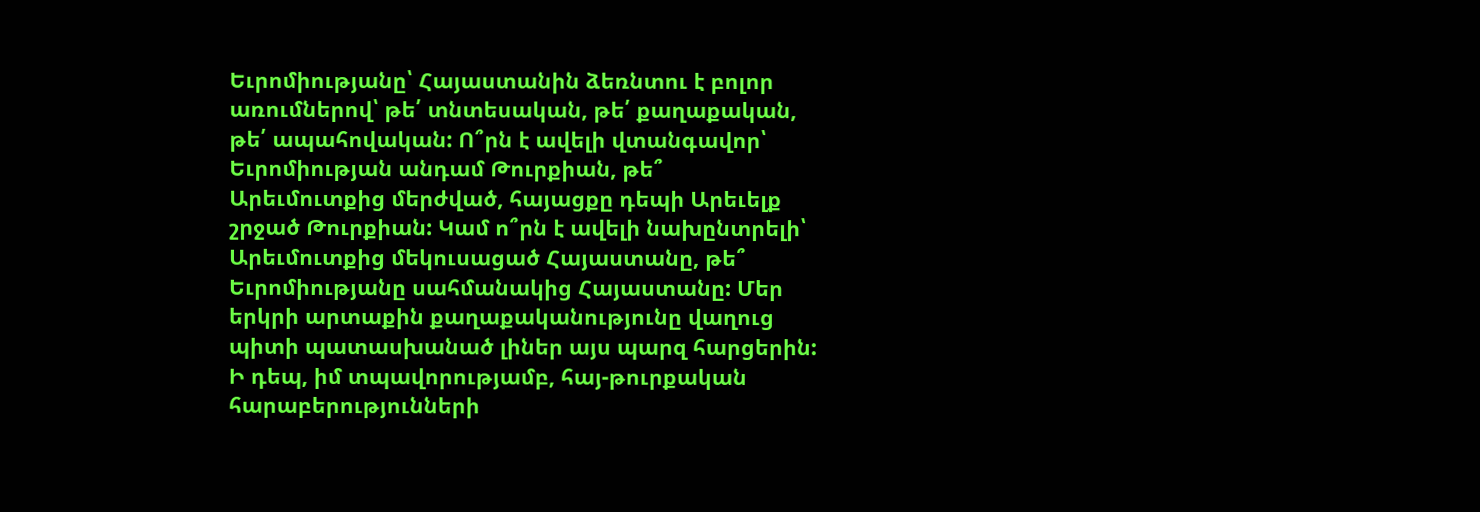Եւրոմիությանը՝ Հայաստանին ձեռնտու է բոլոր առումներով՝ թե՛ տնտեսական, թե՛ քաղաքական, թե՛ ապահովական: Ո՞րն է ավելի վտանգավոր՝ Եւրոմիության անդամ Թուրքիան, թե՞ Արեւմուտքից մերժված, հայացքը դեպի Արեւելք շրջած Թուրքիան: Կամ ո՞րն է ավելի նախընտրելի՝ Արեւմուտքից մեկուսացած Հայաստանը, թե՞ Եւրոմիությանը սահմանակից Հայաստանը: Մեր երկրի արտաքին քաղաքականությունը վաղուց պիտի պատասխանած լիներ այս պարզ հարցերին: Ի դեպ, իմ տպավորությամբ, հայ-թուրքական հարաբերությունների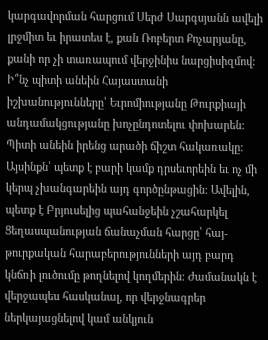կարգավորման հարցում Սերժ Սարգսյանն ավելի լրջմիտ եւ իրատես է, քան Ռոբերտ Քոչարյանը, քանի որ չի տառապում վերջինիս նարցիսիզմով: Ի՞նչ պիտի անեին Հայաստանի իշխանությունները՝ Եւրոմիությանը Թուրքիայի անդամակցությանը խոչընդոտելու փոխարեն: Պիտի անեին իրենց արածի ճիշտ հակառակը: Այսինքն՝ պետք է բարի կամք դրսեւորեին եւ ոչ մի կերպ չխանգարեին այդ գործընթացին: Ավելին, պետք է Բրյուսելից պահանջեին չշահարկել Ցեղասպանության ճանաչման հարցը՝ հայ-թուրքական հարաբերությունների այդ բարդ կնճռի լուծումը թողնելով կողմերին: Ժամանակն է վերջապես հասկանալ, որ վերջնագրեր ներկայացնելով կամ անկյուն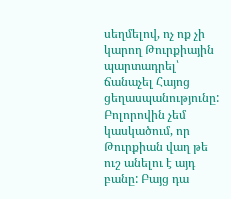սեղմելով, ոչ ոք չի կարող Թուրքիային պարտադրել՝ ճանաչել Հայոց ցեղասպանությունը: Բոլորովին չեմ կասկածում, որ Թուրքիան վաղ թե ուշ անելու է այդ բանը: Բայց դա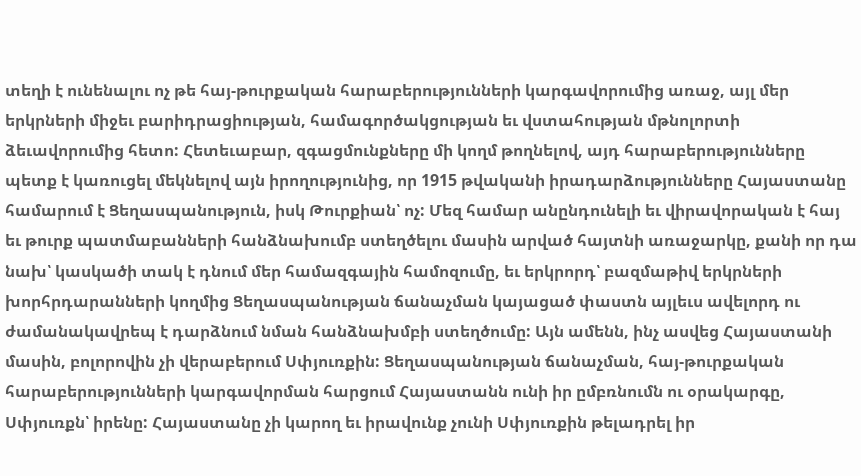տեղի է ունենալու ոչ թե հայ-թուրքական հարաբերությունների կարգավորումից առաջ, այլ մեր երկրների միջեւ բարիդրացիության, համագործակցության եւ վստահության մթնոլորտի ձեւավորումից հետո: Հետեւաբար, զգացմունքները մի կողմ թողնելով, այդ հարաբերությունները պետք է կառուցել մեկնելով այն իրողությունից, որ 1915 թվականի իրադարձությունները Հայաստանը համարում է Ցեղասպանություն, իսկ Թուրքիան՝ ոչ: Մեզ համար անընդունելի եւ վիրավորական է հայ եւ թուրք պատմաբանների հանձնախումբ ստեղծելու մասին արված հայտնի առաջարկը, քանի որ դա նախ՝ կասկածի տակ է դնում մեր համազգային համոզումը, եւ երկրորդ՝ բազմաթիվ երկրների խորհրդարանների կողմից Ցեղասպանության ճանաչման կայացած փաստն այլեւս ավելորդ ու ժամանակավրեպ է դարձնում նման հանձնախմբի ստեղծումը: Այն ամենն, ինչ ասվեց Հայաստանի մասին, բոլորովին չի վերաբերում Սփյուռքին: Ցեղասպանության ճանաչման, հայ-թուրքական հարաբերությունների կարգավորման հարցում Հայաստանն ունի իր ըմբռնումն ու օրակարգը, Սփյուռքն՝ իրենը: Հայաստանը չի կարող եւ իրավունք չունի Սփյուռքին թելադրել իր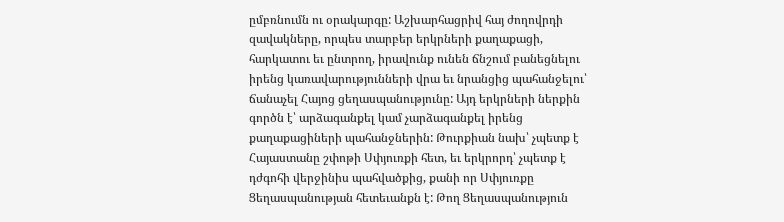ըմբռնումն ու օրակարգը: Աշխարհացրիվ հայ ժողովրդի զավակները, որպես տարբեր երկրների քաղաքացի, հարկատու եւ ընտրող, իրավունք ունեն ճնշում բանեցնելու իրենց կառավարությունների վրա եւ նրանցից պահանջելու՝ ճանաչել Հայոց ցեղասպանությունը: Այդ երկրների ներքին գործն է՝ արձագանքել կամ չարձագանքել իրենց քաղաքացիների պահանջներին: Թուրքիան նախ՝ չպետք է Հայաստանը շփոթի Սփյուռքի հետ, եւ երկրորդ՝ չպետք է դժգոհի վերջինիս պահվածքից, քանի որ Սփյուռքը Ցեղասպանության հետեւանքն է: Թող Ցեղասպանություն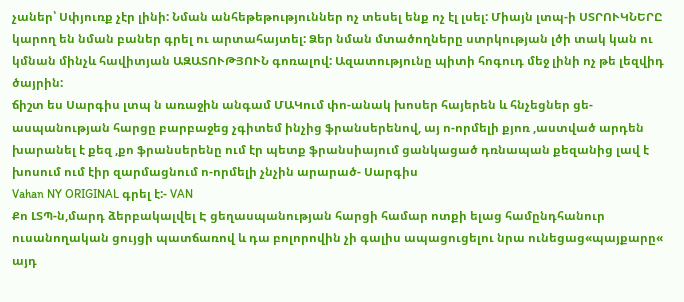չաներ՝ Սփյուռք չէր լինի: Նման անհեթեթություններ ոչ տեսել ենք ոչ էլ լսել: Միայն լտպ-ի ՍՏՐՈՒԿՆԵՐԸ կարող են նման բաներ գրել ու արտահայտել: Ձեր նման մտածողները ստրկության լծի տակ կան ու կմնան մինչև հավիտյան ԱԶԱՏՈՒԹՅՈՒՆ գոռալով: Ազատությունը պիտի հոգուդ մեջ լինի ոչ թե լեզվիդ ծայրին:
ճիշտ ես Սարգիս լտպ ն առաջին անգամ ՄԱԿում փո-անակ խոսեր հայերեն և հնչեցներ ցե-ասպանության հարցը բարբաջեց չգիտեմ ինչից ֆրանսերենով, այ ո-որմելի քյոռ ,աստված արդեն խարանել է քեզ ,քո ֆրանսերենը ում էր պետք ֆրանսիայում ցանկացած դռնապան քեզանից լավ է խոսում ում էիր զարմացնում ո-որմելի չնչին արարած- Սարգիս
Vahan NY ORIGINAL գրել է:- VAN
Քո ԼՏՊ-ն,մարդ ձերբակալվել Է ցեղասպանության հարցի համար ոտքի ելաց համընդհանուր ուսանողական ցույցի պատճառով և դա բոլորովին չի գալիս ապացուցելու նրա ունեցաց«պայքարը« այդ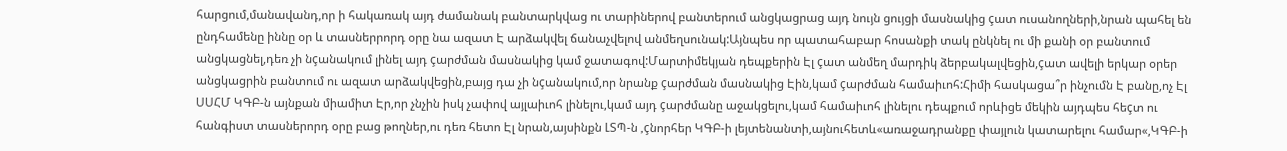հարցում,մանավանդ,որ ի հակառակ այդ ժամանակ բանտարկվաց ու տարիներով բանտերում անցկացրաց այդ նույն ցույցի մասնակից çատ ուսանողների,նրան պահել են ընդհամենը իննը օր և տասներրորդ օրը նա ազատ Է արձակվել ճանաչվելով անմեղսունակ:Այնպես որ պատահաբար հոսանքի տակ ընկնել ու մի քանի օր բանտում անցկացնել,դեռ չի նçանակում լինել այդ çարժման մասնակից կամ ջատագով:Մարտիմեկյան դեպքերին Էլ çատ անմեղ մարդիկ ձերբակալվեցին,çատ ավելի երկար օրեր անցկացրին բանտում ու ազատ արձակվեցին,բայց դա չի նçանակում,որ նրանք çարժման մասնակից Էին,կամ çարժման համաիւոհ:Հիմի հասկացա՞ր ինչումն Է բանը,ոչ Էլ ՍՍՀՄ ԿԳԲ-ն այնքան միամիտ Էր,որ չնչին իսկ չափով այլաիւոհ լինելու,կամ այդ çարժմանը աջակցելու,կամ համաիւոհ լինելու դեպքում որևիցե մեկին այդպես հեçտ ու հանգիստ տասներորդ օրը բաց թողներ,ու դեռ հետո Էլ նրան,այսինքն ԼՏՊ-ն ,çնորհեր ԿԳԲ-ի լեյտենանտի,այնուհետև«առաջադրանքը փայլուն կատարելու համար«,ԿԳԲ-ի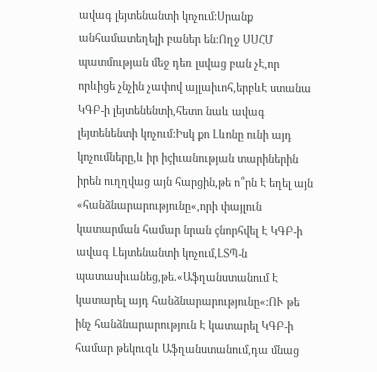ավագ լեյտենանտի կոչում:Սրանք անհամատեղելի բաներ են:Ողջ ՍՍՀՄ պատմության մեջ դեռ լսվաց բան չԷ,որ որևիցե չնչին չափով այլաիւոհ,երբևԷ ստանա ԿԳԲ-ի լեյտենենտի,հետո նաև ավագ լեյտենենտի կոչում:Իսկ քո Լևոնը ունի այդ կոչումները,և իր իçիւանության տարիներին իրեն ուղղվաց այն հարցին,թե ո՞րն Է եղել այն «հանձնարարությունը«,որի փայլուն կատարման համար նրան çնորհվել Է ԿԳԲ-ի ավագ Լեյտենանտի կոչում,ԼՏՊ-ն պատասիւանեց,թե.«Աֆղանստանում Է կատարել այդ հանձնարարությունը«:ՈՒ թե ինչ հանձնարարություն Է կատարել ԿԳԲ-ի համար թեկուզև Աֆղանստանում,դա մնաց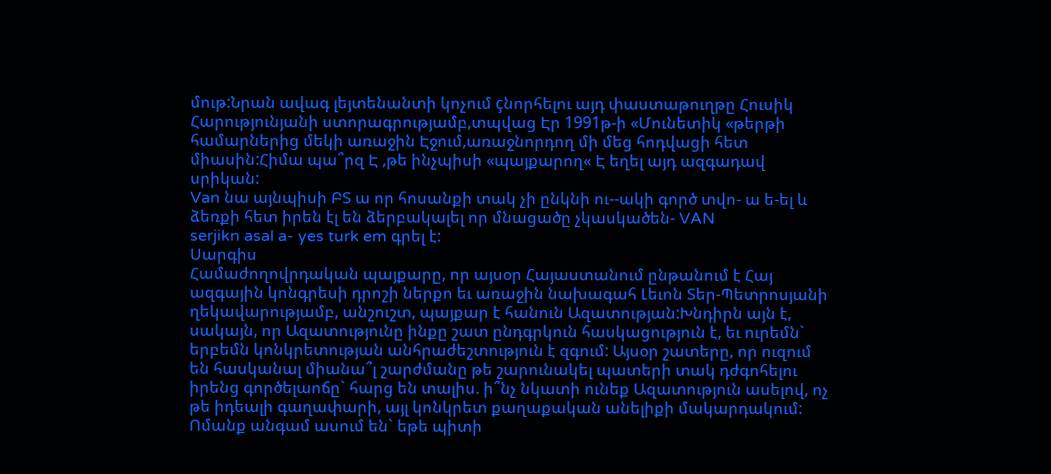մութ:Նրան ավագ լեյտենանտի կոչում çնորհելու այդ փաստաթուղթը Հուսիկ Հարությունյանի ստորագրությամբ,տպվաց Էր 1991թ-ի «Մունետիկ «թերթի համարներից մեկի առաջին Էջում,առաջնորդող մի մեց հոդվացի հետ միասին:Հիմա պա՞րզ Է ,թե ինչպիսի «պայքարող« Է եղել այդ ազգադավ սրիկան:
Van նա այնպիսի ԲՏ ա որ հոսանքի տակ չի ընկնի ու--ակի գործ տվո- ա ե-ել և ձեռքի հետ իրեն էլ են ձերբակալել որ մնացածը չկասկածեն- VAN
serjikn asal a- yes turk em գրել է:
Սարգիս
Համաժողովրդական պայքարը, որ այսօր Հայաստանում ընթանում է Հայ ազգային կոնգրեսի դրոշի ներքո եւ առաջին նախագահ Լեւոն Տեր-Պետրոսյանի ղեկավարությամբ, անշուշտ, պայքար է հանուն Ազատության:Խնդիրն այն է, սակայն, որ Ազատությունը ինքը շատ ընդգրկուն հասկացություն է, եւ ուրեմն` երբեմն կոնկրետության անհրաժեշտություն է զգում: Այսօր շատերը, որ ուզում են հասկանալ միանա՞լ շարժմանը թե շարունակել պատերի տակ դժգոհելու իրենց գործելաոճը` հարց են տալիս. ի՞նչ նկատի ունեք Ազատություն ասելով, ոչ թե իդեալի գաղափարի, այլ կոնկրետ քաղաքական անելիքի մակարդակում: Ոմանք անգամ ասում են` եթե պիտի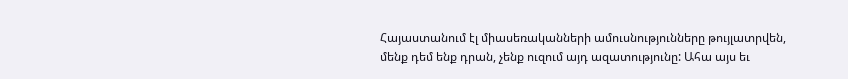Հայաստանում էլ միասեռականների ամուսնությունները թույլատրվեն, մենք դեմ ենք դրան, չենք ուզում այդ ազատությունը: Ահա այս եւ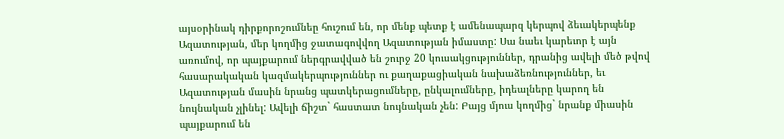այսօրինակ դիրքորոշումնեը հուշում են, որ մենք պետք է ամենապարզ կերպով ձեւակերպենք Ազատության, մեր կողմից ջատագովվող Ազատության իմաստը: Սա նաեւ կարեւոր է այն առումով, որ պայքարում ներգրավված են շուրջ 20 կուսակցություններ, դրանից ավելի մեծ թվով հասարակական կազմակերպություններ ու քաղաքացիական նախաձեռնություններ, եւ Ազատության մասին նրանց պատկերացումները, ընկալումները, իդեալները կարող են նույնական չլինել: Ավելի ճիշտ` հաստատ նույնական չեն: Բայց մյուս կողմից` նրանք միասին պայքարում են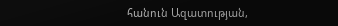հանուն Ազատության,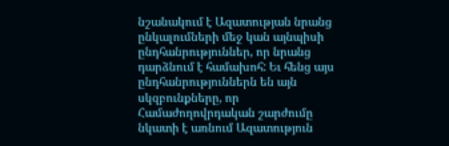նշանակում է Ազատության նրանց ընկալումների մեջ կան այնպիսի ընդհանրություններ, որ նրանց դարձնում է համախոհ: Եւ հենց այս ընդհանրություններն են այն սկզբունքները, որ Համաժողովրդական շարժումը նկատի է առնում Ազատություն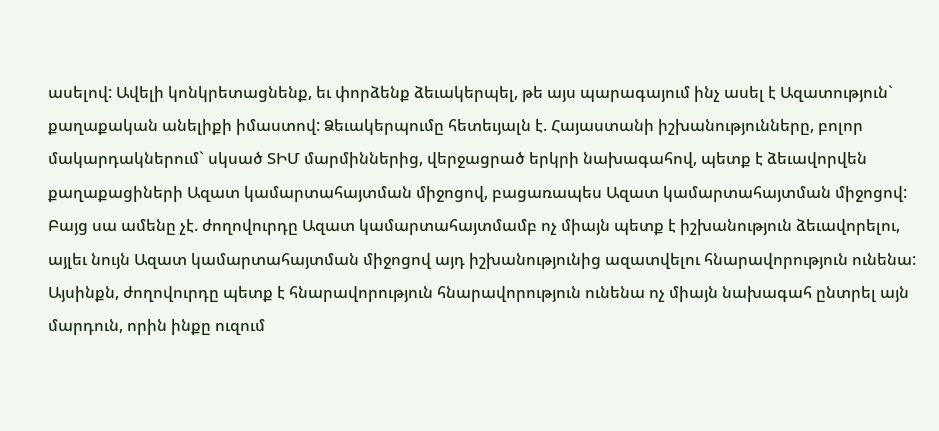ասելով: Ավելի կոնկրետացնենք, եւ փորձենք ձեւակերպել, թե այս պարագայում ինչ ասել է Ազատություն` քաղաքական անելիքի իմաստով: Ձեւակերպումը հետեւյալն է. Հայաստանի իշխանությունները, բոլոր մակարդակներում` սկսած ՏԻՄ մարմիններից, վերջացրած երկրի նախագահով, պետք է ձեւավորվեն քաղաքացիների Ազատ կամարտահայտման միջոցով, բացառապես Ազատ կամարտահայտման միջոցով: Բայց սա ամենը չէ. ժողովուրդը Ազատ կամարտահայտմամբ ոչ միայն պետք է իշխանություն ձեւավորելու, այլեւ նույն Ազատ կամարտահայտման միջոցով այդ իշխանությունից ազատվելու հնարավորություն ունենա: Այսինքն, ժողովուրդը պետք է հնարավորություն հնարավորություն ունենա ոչ միայն նախագահ ընտրել այն մարդուն, որին ինքը ուզում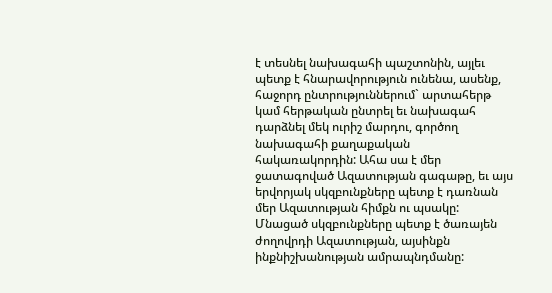է տեսնել նախագահի պաշտոնին, այլեւ պետք է հնարավորություն ունենա, ասենք, հաջորդ ընտրություններում` արտահերթ կամ հերթական ընտրել եւ նախագահ դարձնել մեկ ուրիշ մարդու, գործող նախագահի քաղաքական հակառակորդին: Ահա սա է մեր ջատագոված Ազատության գագաթը, եւ այս երվորյակ սկզբունքները պետք է դառնան մեր Ազատության հիմքն ու պսակը: Մնացած սկզբունքները պետք է ծառայեն ժողովրդի Ազատության, այսինքն ինքնիշխանության ամրապնդմանը: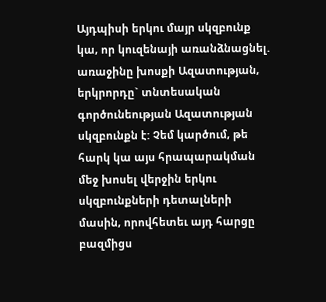Այդպիսի երկու մայր սկզբունք կա, որ կուզենայի առանձնացնել. առաջինը խոսքի Ազատության, երկրորդը` տնտեսական գործունեության Ազատության սկզբունքն է: Չեմ կարծում, թե հարկ կա այս հրապարակման մեջ խոսել վերջին երկու սկզբունքների դետալների մասին, որովհետեւ այդ հարցը բազմիցս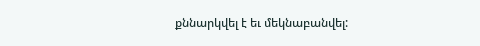քննարկվել է եւ մեկնաբանվել: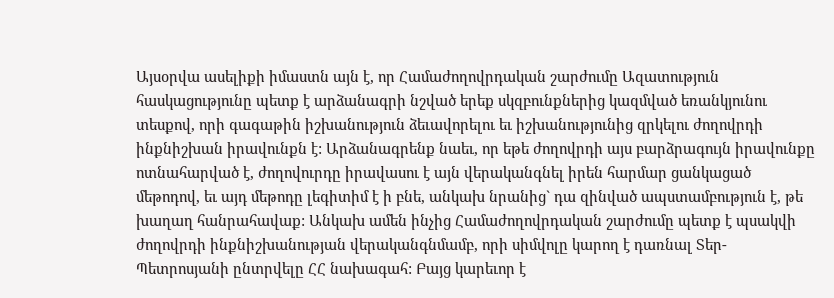Այսօրվա ասելիքի իմաստն այն է, որ Համաժողովրդական շարժումը Ազատություն հասկացությունը պետք է արձանագրի նշված երեք սկզբունքներից կազմված եռանկյունու տեսքով, որի գագաթին իշխանություն ձեւավորելու եւ իշխանությունից զրկելու ժողովրդի ինքնիշխան իրավունքն է: Արձանագրենք նաեւ, որ եթե ժողովրդի այս բարձրագույն իրավունքը ոտնահարված է, ժողովուրդը իրավասու է այն վերականգնել իրեն հարմար ցանկացած մեթոդով, եւ այդ մեթոդը լեգիտիմ է ի բնե, անկախ նրանից` դա զինված ապստամբություն է, թե խաղաղ հանրահավաք: Անկախ ամեն ինչից Համաժողովրդական շարժումը պետք է պսակվի ժողովրդի ինքնիշխանության վերականգնմամբ, որի սիմվոլը կարող է դառնալ Տեր-Պետրոսյանի ընտրվելը ՀՀ նախագահ: Բայց կարեւոր է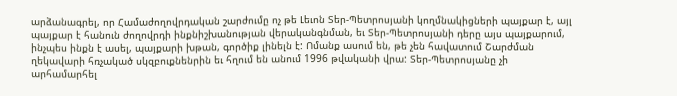արձանագրել, որ Համաժողովրդական շարժումը ոչ թե Լեւոն Տեր-Պետրոսյանի կողմնակիցների պայքար է, այլ պայքար է հանուն ժողովրդի ինքնիշխանության վերականգնման, եւ Տեր-Պետրոսյանի դերը այս պայքարում, ինչպես ինքն է ասել, պայքարի խթան, գործիք լինելն է: Ոմանք ասում են, թե չեն հավատում Շարժման ղեկավարի հռչակած սկզբուքնենրին եւ հղում են անում 1996 թվականի վրա: Տեր-Պետրոսյանը չի արհամարհել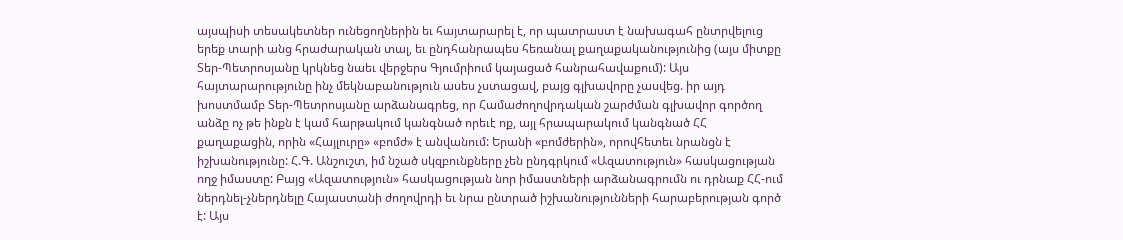այսպիսի տեսակետներ ունեցողներին եւ հայտարարել է, որ պատրաստ է նախագահ ընտրվելուց երեք տարի անց հրաժարական տալ, եւ ընդհանրապես հեռանալ քաղաքականությունից (այս միտքը Տեր-Պետրոսյանը կրկնեց նաեւ վերջերս Գյումրիում կայացած հանրահավաքում): Այս հայտարարությունը ինչ մեկնաբանություն ասես չստացավ, բայց գլխավորը չասվեց. իր այդ խոստմամբ Տեր-Պետրոսյանը արձանագրեց, որ Համաժողովրդական շարժման գլխավոր գործող անձը ոչ թե ինքն է կամ հարթակում կանգնած որեւէ ոք, այլ հրապարակում կանգնած ՀՀ քաղաքացին, որին «Հայլուրը» «բոմժ» է անվանում: Երանի «բոմժերին», որովհետեւ նրանցն է իշխանությունը: Հ.Գ. Անշուշտ, իմ նշած սկզբունքները չեն ընդգրկում «Ազատություն» հասկացության ողջ իմաստը: Բայց «Ազատություն» հասկացության նոր իմաստների արձանագրումն ու դրնաք ՀՀ-ում ներդնել-չներդնելը Հայաստանի ժողովրդի եւ նրա ընտրած իշխանությունների հարաբերության գործ է: Այս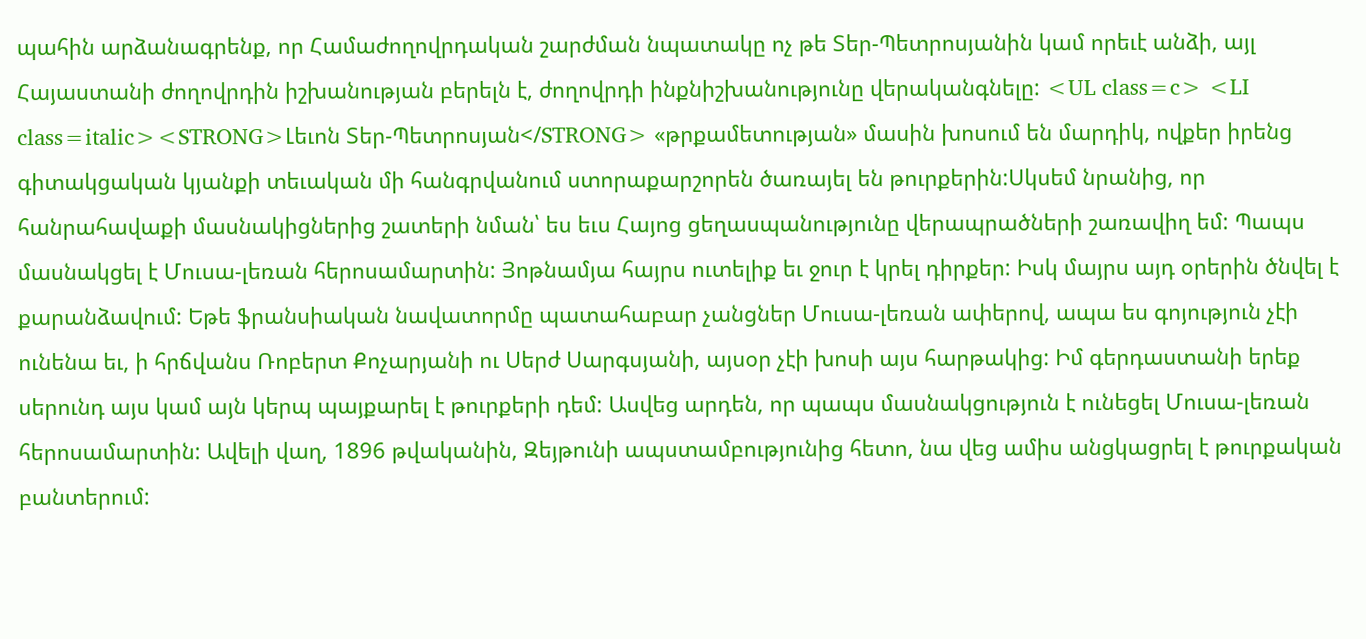պահին արձանագրենք, որ Համաժողովրդական շարժման նպատակը ոչ թե Տեր-Պետրոսյանին կամ որեւէ անձի, այլ Հայաստանի ժողովրդին իշխանության բերելն է, ժողովրդի ինքնիշխանությունը վերականգնելը: <UL class=c> <LI class=italic><STRONG>Լեւոն Տեր-Պետրոսյան</STRONG> «թրքամետության» մասին խոսում են մարդիկ, ովքեր իրենց գիտակցական կյանքի տեւական մի հանգրվանում ստորաքարշորեն ծառայել են թուրքերին:Սկսեմ նրանից, որ հանրահավաքի մասնակիցներից շատերի նման՝ ես եւս Հայոց ցեղասպանությունը վերապրածների շառավիղ եմ: Պապս մասնակցել է Մուսա-լեռան հերոսամարտին: Յոթնամյա հայրս ուտելիք եւ ջուր է կրել դիրքեր: Իսկ մայրս այդ օրերին ծնվել է քարանձավում: Եթե ֆրանսիական նավատորմը պատահաբար չանցներ Մուսա-լեռան ափերով, ապա ես գոյություն չէի ունենա եւ, ի հրճվանս Ռոբերտ Քոչարյանի ու Սերժ Սարգսյանի, այսօր չէի խոսի այս հարթակից: Իմ գերդաստանի երեք սերունդ այս կամ այն կերպ պայքարել է թուրքերի դեմ: Ասվեց արդեն, որ պապս մասնակցություն է ունեցել Մուսա-լեռան հերոսամարտին: Ավելի վաղ, 1896 թվականին, Զեյթունի ապստամբությունից հետո, նա վեց ամիս անցկացրել է թուրքական բանտերում: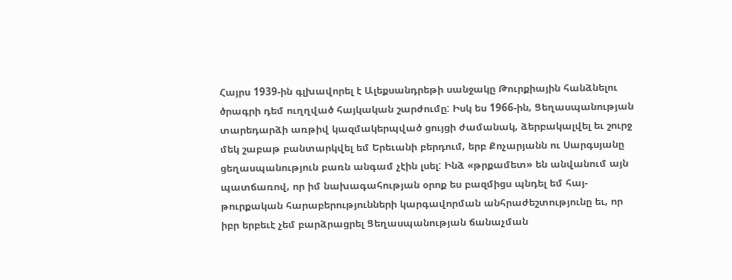Հայրս 1939-ին գլխավորել է Ալեքսանդրեթի սանջակը Թուրքիային հանձնելու ծրագրի դեմ ուղղված հայկական շարժումը: Իսկ ես 1966-ին, Ցեղասպանության տարեդարձի առթիվ կազմակերպված ցույցի ժամանակ, ձերբակալվել եւ շուրջ մեկ շաբաթ բանտարկվել եմ Երեւանի բերդում, երբ Քոչարյանն ու Սարգսյանը ցեղասպանություն բառն անգամ չէին լսել: Ինձ «թրքամետ» են անվանում այն պատճառով, որ իմ նախագահության օրոք ես բազմիցս պնդել եմ հայ-թուրքական հարաբերությունների կարգավորման անհրաժեշտությունը եւ, որ իբր երբեւէ չեմ բարձրացրել Ցեղասպանության ճանաչման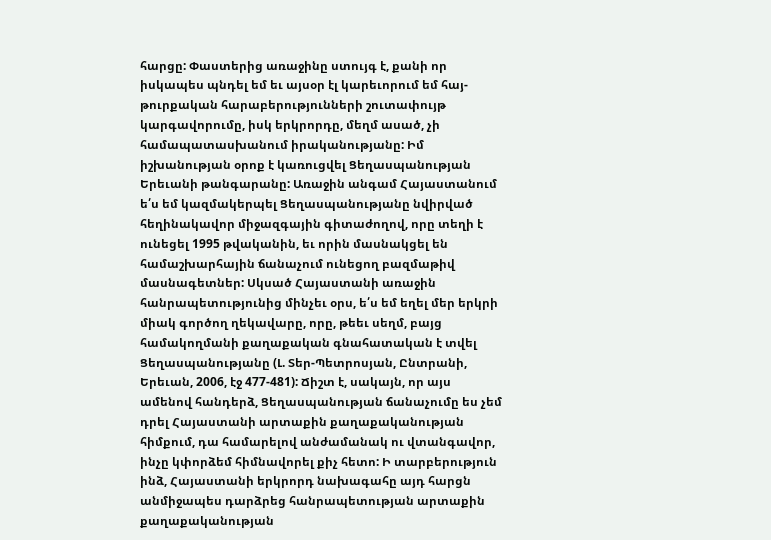հարցը: Փաստերից առաջինը ստույգ է, քանի որ իսկապես պնդել եմ եւ այսօր էլ կարեւորում եմ հայ-թուրքական հարաբերությունների շուտափույթ կարգավորումը, իսկ երկրորդը, մեղմ ասած, չի համապատասխանում իրականությանը: Իմ իշխանության օրոք է կառուցվել Ցեղասպանության Երեւանի թանգարանը: Առաջին անգամ Հայաստանում ե՛ս եմ կազմակերպել Ցեղասպանությանը նվիրված հեղինակավոր միջազգային գիտաժողով, որը տեղի է ունեցել 1995 թվականին, եւ որին մասնակցել են համաշխարհային ճանաչում ունեցող բազմաթիվ մասնագետներ: Սկսած Հայաստանի առաջին հանրապետությունից մինչեւ օրս, ե՛ս եմ եղել մեր երկրի միակ գործող ղեկավարը, որը, թեեւ սեղմ, բայց համակողմանի քաղաքական գնահատական է տվել Ցեղասպանությանը (Լ. Տեր-Պետրոսյան, Ընտրանի, Երեւան, 2006, էջ 477-481): Ճիշտ է, սակայն, որ այս ամենով հանդերձ, Ցեղասպանության ճանաչումը ես չեմ դրել Հայաստանի արտաքին քաղաքականության հիմքում, դա համարելով անժամանակ ու վտանգավոր, ինչը կփորձեմ հիմնավորել քիչ հետո: Ի տարբերություն ինձ, Հայաստանի երկրորդ նախագահը այդ հարցն անմիջապես դարձրեց հանրապետության արտաքին քաղաքականության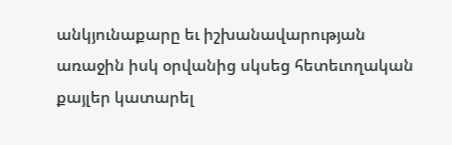անկյունաքարը եւ իշխանավարության առաջին իսկ օրվանից սկսեց հետեւողական քայլեր կատարել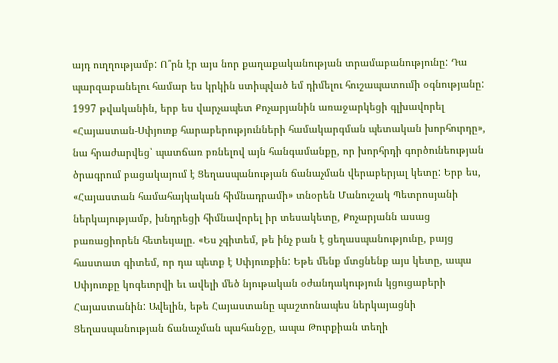այդ ուղղությամբ: Ո՞րն էր այս նոր քաղաքականության տրամաբանությունը: Դա պարզաբանելու համար ես կրկին ստիպված եմ դիմելու հուշապատումի օգնությանը: 1997 թվականին, երբ ես վարչապետ Քոչարյանին առաջարկեցի գլխավորել «Հայաստան-Սփյուռք հարաբերությունների համակարգման պետական խորհուրդը», նա հրաժարվեց՝ պատճառ բռնելով այն հանգամանքը, որ խորհրդի գործունեության ծրագրում բացակայում է Ցեղասպանության ճանաչման վերաբերյալ կետը: Երբ ես, «Հայաստան համահայկական հիմնադրամի» տնօրեն Մանուշակ Պետրոսյանի ներկայությամբ, խնդրեցի հիմնավորել իր տեսակետը, Քոչարյանն ասաց բառացիորեն հետեւյալը. «Ես չգիտեմ, թե ինչ բան է ցեղասպանությունը, բայց հաստատ գիտեմ, որ դա պետք է Սփյուռքին: Եթե մենք մտցնենք այս կետը, ապա Սփյուռքը կոգեւորվի եւ ավելի մեծ նյութական օժանդակություն կցուցաբերի Հայաստանին: Ավելին, եթե Հայաստանը պաշտոնապես ներկայացնի Ցեղասպանության ճանաչման պահանջը, ապա Թուրքիան տեղի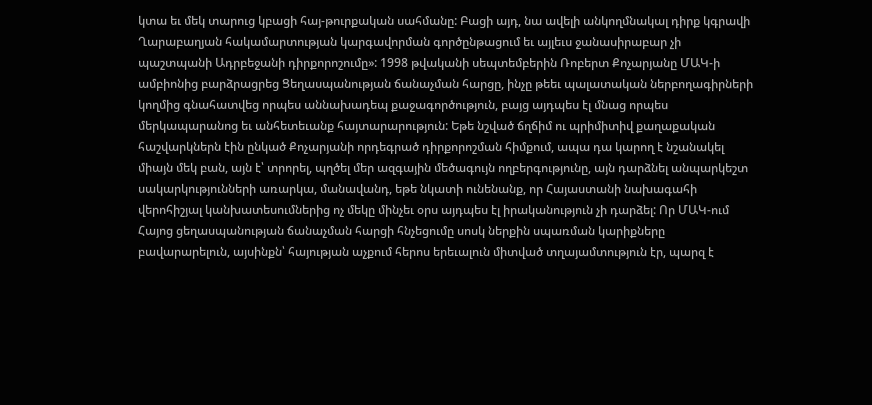կտա եւ մեկ տարուց կբացի հայ-թուրքական սահմանը: Բացի այդ, նա ավելի անկողմնակալ դիրք կգրավի Ղարաբաղյան հակամարտության կարգավորման գործընթացում եւ այլեւս ջանասիրաբար չի պաշտպանի Ադրբեջանի դիրքորոշումը»: 1998 թվականի սեպտեմբերին Ռոբերտ Քոչարյանը ՄԱԿ-ի ամբիոնից բարձրացրեց Ցեղասպանության ճանաչման հարցը, ինչը թեեւ պալատական ներբողագիրների կողմից գնահատվեց որպես աննախադեպ քաջագործություն, բայց այդպես էլ մնաց որպես մերկապարանոց եւ անհետեւանք հայտարարություն: Եթե նշված ճղճիմ ու պրիմիտիվ քաղաքական հաշվարկներն էին ընկած Քոչարյանի որդեգրած դիրքորոշման հիմքում, ապա դա կարող է նշանակել միայն մեկ բան, այն է՝ տրորել, պղծել մեր ազգային մեծագույն ողբերգությունը, այն դարձնել անպարկեշտ սակարկությունների առարկա, մանավանդ, եթե նկատի ունենանք, որ Հայաստանի նախագահի վերոհիշյալ կանխատեսումներից ոչ մեկը մինչեւ օրս այդպես էլ իրականություն չի դարձել: Որ ՄԱԿ-ում Հայոց ցեղասպանության ճանաչման հարցի հնչեցումը սոսկ ներքին սպառման կարիքները բավարարելուն, այսինքն՝ հայության աչքում հերոս երեւալուն միտված տղայամտություն էր, պարզ է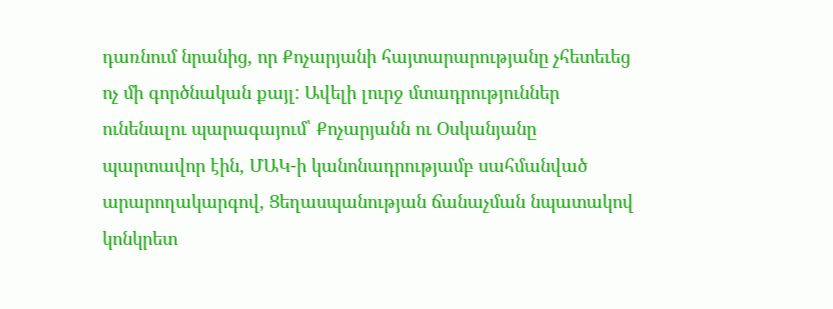դառնում նրանից, որ Քոչարյանի հայտարարությանը չհետեւեց ոչ մի գործնական քայլ: Ավելի լուրջ մտադրություններ ունենալու պարագայում՝ Քոչարյանն ու Օսկանյանը պարտավոր էին, ՄԱԿ-ի կանոնադրությամբ սահմանված արարողակարգով, Ցեղասպանության ճանաչման նպատակով կոնկրետ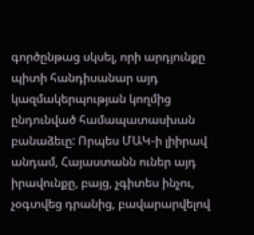գործընթաց սկսել, որի արդյունքը պիտի հանդիսանար այդ կազմակերպության կողմից ընդունված համապատասխան բանաձեւը: Որպես ՄԱԿ-ի լիիրավ անդամ, Հայաստանն ուներ այդ իրավունքը, բայց, չգիտես ինչու, չօգտվեց դրանից, բավարարվելով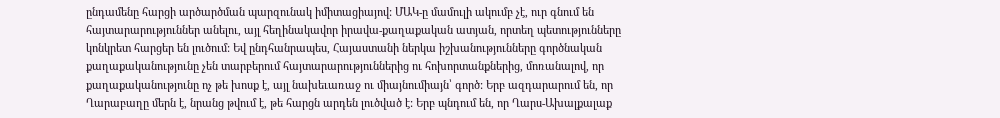ընդամենը հարցի արծարծման պարզունակ իմիտացիայով: ՄԱԿ-ը մամուլի ակումբ չէ, ուր գնում են հայտարարություններ անելու, այլ հեղինակավոր իրավա-քաղաքական ատյան, որտեղ պետությունները կոնկրետ հարցեր են լուծում: Եվ ընդհանրապես, Հայաստանի ներկա իշխանությունները գործնական քաղաքականությունը չեն տարբերում հայտարարություններից ու հոխորտանքներից, մոռանալով, որ քաղաքականությունը ոչ թե խոսք է, այլ նախեւառաջ ու միայնումիայն՝ գործ: Երբ ազդարարում են, որ Ղարաբաղը մերն է, նրանց թվում է, թե հարցն արդեն լուծված է: Երբ պնդում են, որ Ղարս-Ախալքալաք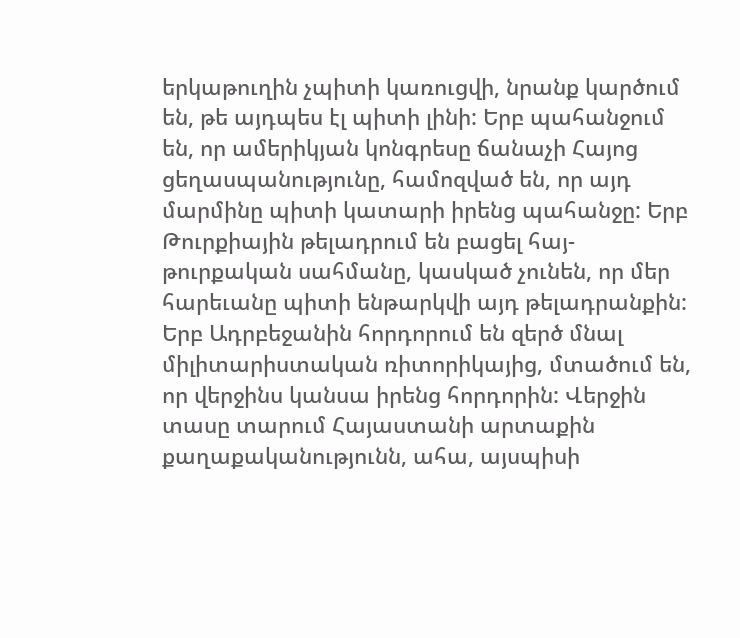երկաթուղին չպիտի կառուցվի, նրանք կարծում են, թե այդպես էլ պիտի լինի: Երբ պահանջում են, որ ամերիկյան կոնգրեսը ճանաչի Հայոց ցեղասպանությունը, համոզված են, որ այդ մարմինը պիտի կատարի իրենց պահանջը: Երբ Թուրքիային թելադրում են բացել հայ-թուրքական սահմանը, կասկած չունեն, որ մեր հարեւանը պիտի ենթարկվի այդ թելադրանքին: Երբ Ադրբեջանին հորդորում են զերծ մնալ միլիտարիստական ռիտորիկայից, մտածում են, որ վերջինս կանսա իրենց հորդորին: Վերջին տասը տարում Հայաստանի արտաքին քաղաքականությունն, ահա, այսպիսի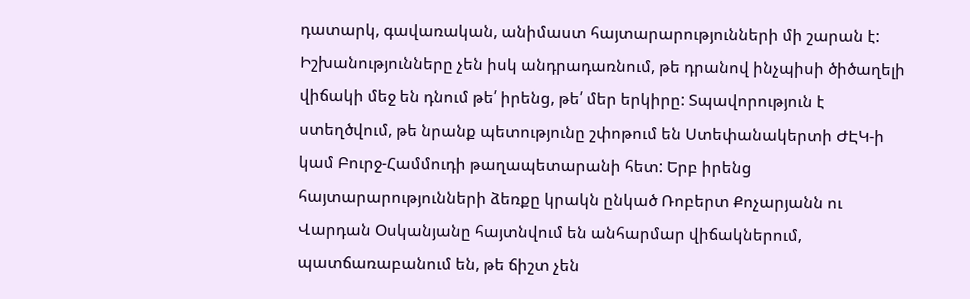դատարկ, գավառական, անիմաստ հայտարարությունների մի շարան է: Իշխանությունները չեն իսկ անդրադառնում, թե դրանով ինչպիսի ծիծաղելի վիճակի մեջ են դնում թե՛ իրենց, թե՛ մեր երկիրը: Տպավորություն է ստեղծվում, թե նրանք պետությունը շփոթում են Ստեփանակերտի ԺԷԿ-ի կամ Բուրջ-Համմուդի թաղապետարանի հետ: Երբ իրենց հայտարարությունների ձեռքը կրակն ընկած Ռոբերտ Քոչարյանն ու Վարդան Օսկանյանը հայտնվում են անհարմար վիճակներում, պատճառաբանում են, թե ճիշտ չեն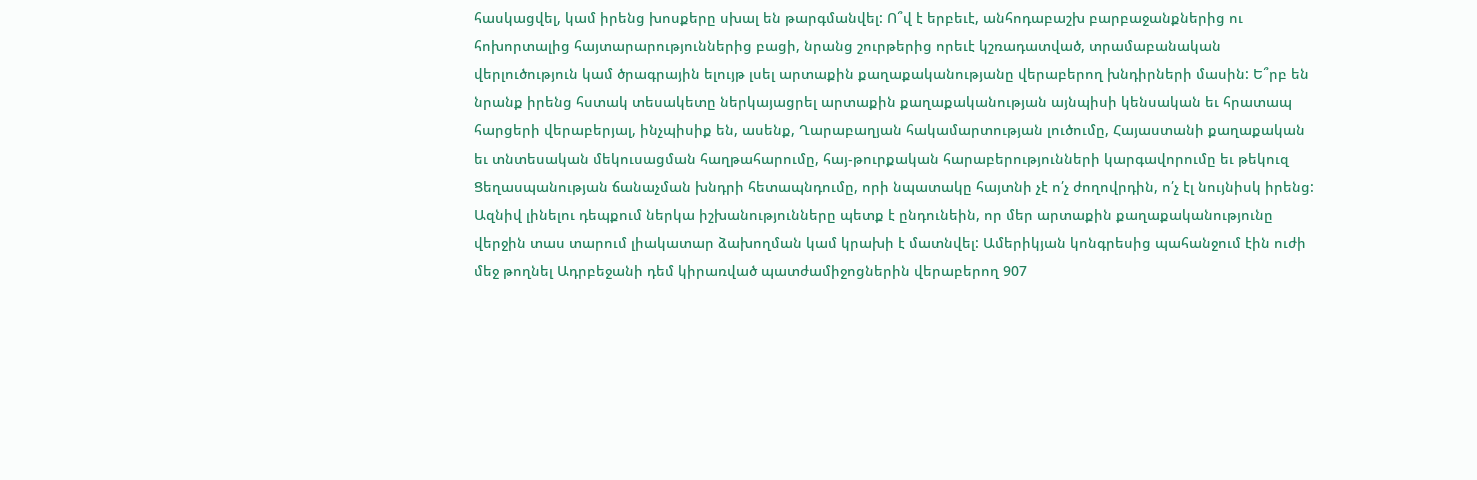հասկացվել, կամ իրենց խոսքերը սխալ են թարգմանվել: Ո՞վ է երբեւէ, անհոդաբաշխ բարբաջանքներից ու հոխորտալից հայտարարություններից բացի, նրանց շուրթերից որեւէ կշռադատված, տրամաբանական վերլուծություն կամ ծրագրային ելույթ լսել արտաքին քաղաքականությանը վերաբերող խնդիրների մասին: Ե՞րբ են նրանք իրենց հստակ տեսակետը ներկայացրել արտաքին քաղաքականության այնպիսի կենսական եւ հրատապ հարցերի վերաբերյալ, ինչպիսիք են, ասենք, Ղարաբաղյան հակամարտության լուծումը, Հայաստանի քաղաքական եւ տնտեսական մեկուսացման հաղթահարումը, հայ-թուրքական հարաբերությունների կարգավորումը եւ թեկուզ Ցեղասպանության ճանաչման խնդրի հետապնդումը, որի նպատակը հայտնի չէ ո՛չ ժողովրդին, ո՛չ էլ նույնիսկ իրենց: Ազնիվ լինելու դեպքում ներկա իշխանությունները պետք է ընդունեին, որ մեր արտաքին քաղաքականությունը վերջին տաս տարում լիակատար ձախողման կամ կրախի է մատնվել: Ամերիկյան կոնգրեսից պահանջում էին ուժի մեջ թողնել Ադրբեջանի դեմ կիրառված պատժամիջոցներին վերաբերող 907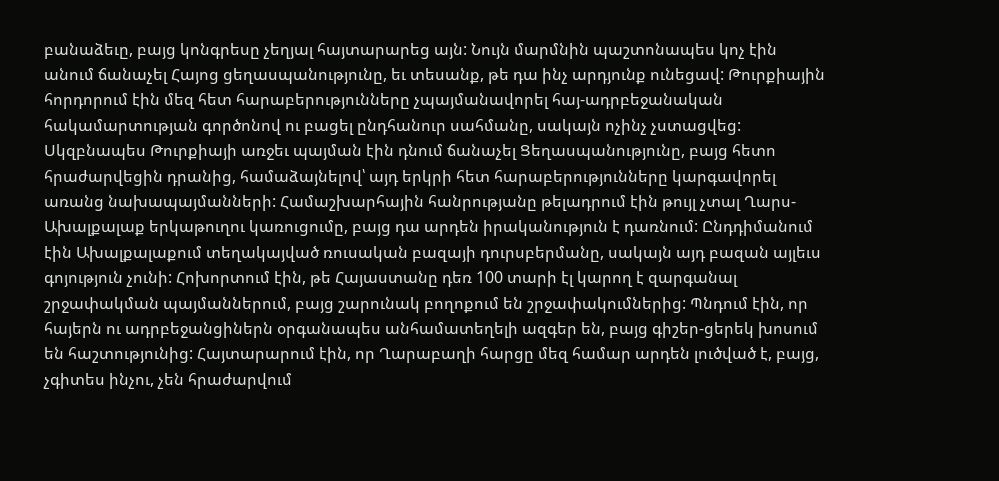բանաձեւը, բայց կոնգրեսը չեղյալ հայտարարեց այն: Նույն մարմնին պաշտոնապես կոչ էին անում ճանաչել Հայոց ցեղասպանությունը, եւ տեսանք, թե դա ինչ արդյունք ունեցավ: Թուրքիային հորդորում էին մեզ հետ հարաբերությունները չպայմանավորել հայ-ադրբեջանական հակամարտության գործոնով ու բացել ընդհանուր սահմանը, սակայն ոչինչ չստացվեց: Սկզբնապես Թուրքիայի առջեւ պայման էին դնում ճանաչել Ցեղասպանությունը, բայց հետո հրաժարվեցին դրանից, համաձայնելով՝ այդ երկրի հետ հարաբերությունները կարգավորել առանց նախապայմանների: Համաշխարհային հանրությանը թելադրում էին թույլ չտալ Ղարս-Ախալքալաք երկաթուղու կառուցումը, բայց դա արդեն իրականություն է դառնում: Ընդդիմանում էին Ախալքալաքում տեղակայված ռուսական բազայի դուրսբերմանը, սակայն այդ բազան այլեւս գոյություն չունի: Հոխորտում էին, թե Հայաստանը դեռ 100 տարի էլ կարող է զարգանալ շրջափակման պայմաններում, բայց շարունակ բողոքում են շրջափակումներից: Պնդում էին, որ հայերն ու ադրբեջանցիներն օրգանապես անհամատեղելի ազգեր են, բայց գիշեր-ցերեկ խոսում են հաշտությունից: Հայտարարում էին, որ Ղարաբաղի հարցը մեզ համար արդեն լուծված է, բայց, չգիտես ինչու, չեն հրաժարվում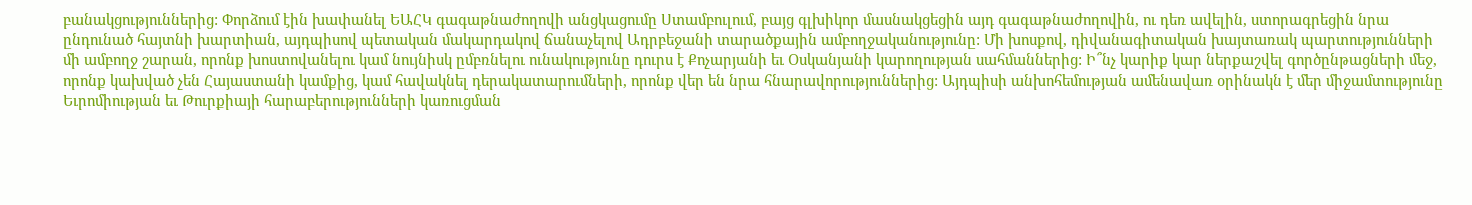բանակցություններից: Փորձում էին խափանել ԵԱՀԿ գագաթնաժողովի անցկացումը Ստամբուլում, բայց գլխիկոր մասնակցեցին այդ գագաթնաժողովին, ու դեռ ավելին, ստորագրեցին նրա ընդունած հայտնի խարտիան, այդպիսով պետական մակարդակով ճանաչելով Ադրբեջանի տարածքային ամբողջականությունը: Մի խոսքով, դիվանագիտական խայտառակ պարտությունների մի ամբողջ շարան, որոնք խոստովանելու կամ նույնիսկ ըմբռնելու ունակությունը դուրս է Քոչարյանի եւ Օսկանյանի կարողության սահմաններից: Ի՞նչ կարիք կար ներքաշվել գործընթացների մեջ, որոնք կախված չեն Հայաստանի կամքից, կամ հավակնել դերակատարումների, որոնք վեր են նրա հնարավորություններից: Այդպիսի անխոհեմության ամենավառ օրինակն է մեր միջամտությունը Եւրոմիության եւ Թուրքիայի հարաբերությունների կառուցման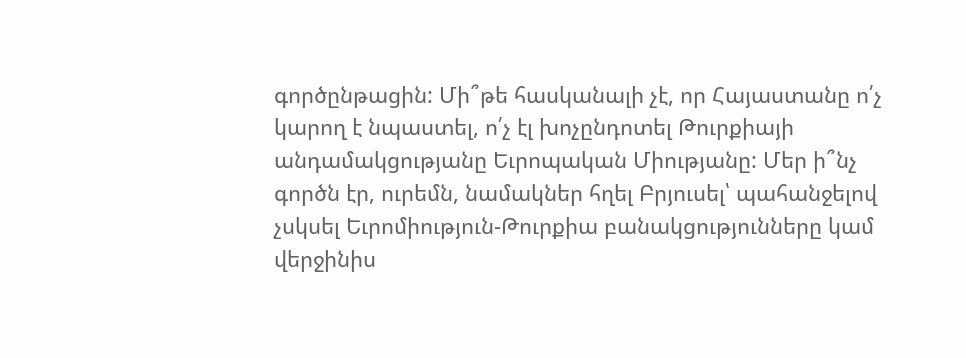գործընթացին: Մի՞թե հասկանալի չէ, որ Հայաստանը ո՛չ կարող է նպաստել, ո՛չ էլ խոչընդոտել Թուրքիայի անդամակցությանը Եւրոպական Միությանը: Մեր ի՞նչ գործն էր, ուրեմն, նամակներ հղել Բրյուսել՝ պահանջելով չսկսել Եւրոմիություն-Թուրքիա բանակցությունները կամ վերջինիս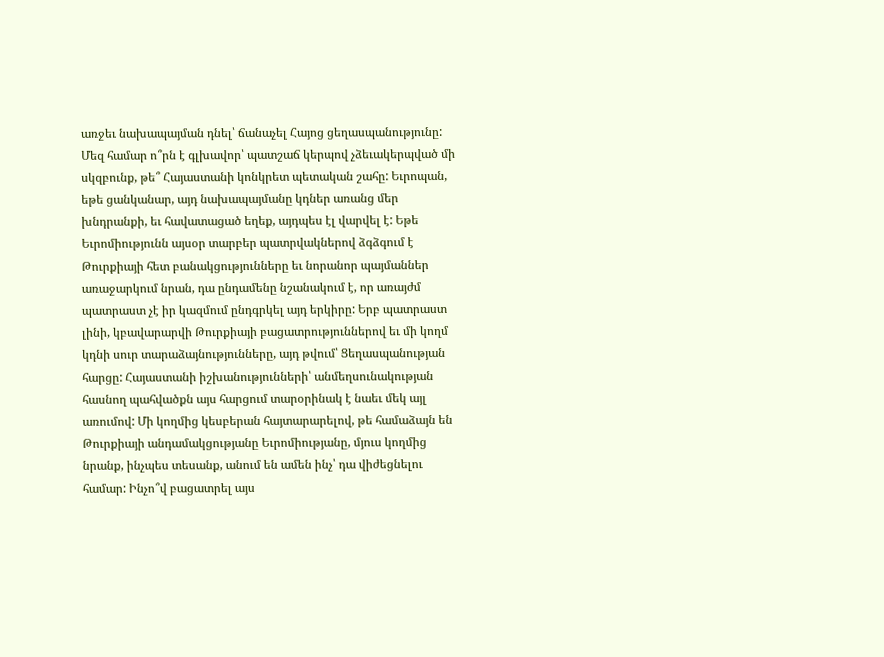առջեւ նախապայման դնել՝ ճանաչել Հայոց ցեղասպանությունը: Մեզ համար ո՞րն է գլխավոր՝ պատշաճ կերպով չձեւակերպված մի սկզբունք, թե՞ Հայաստանի կոնկրետ պետական շահը: Եւրոպան, եթե ցանկանար, այդ նախապայմանը կդներ առանց մեր խնդրանքի, եւ հավատացած եղեք, այդպես էլ վարվել է: Եթե Եւրոմիությունն այսօր տարբեր պատրվակներով ձգձգում է Թուրքիայի հետ բանակցությունները եւ նորանոր պայմաններ առաջարկում նրան, դա ընդամենը նշանակում է, որ առայժմ պատրաստ չէ իր կազմում ընդգրկել այդ երկիրը: Երբ պատրաստ լինի, կբավարարվի Թուրքիայի բացատրություններով եւ մի կողմ կդնի սուր տարաձայնությունները, այդ թվում՝ Ցեղասպանության հարցը: Հայաստանի իշխանությունների՝ անմեղսունակության հասնող պահվածքն այս հարցում տարօրինակ է նաեւ մեկ այլ առումով: Մի կողմից կեսբերան հայտարարելով, թե համաձայն են Թուրքիայի անդամակցությանը Եւրոմիությանը, մյուս կողմից նրանք, ինչպես տեսանք, անում են ամեն ինչ՝ դա վիժեցնելու համար: Ինչո՞վ բացատրել այս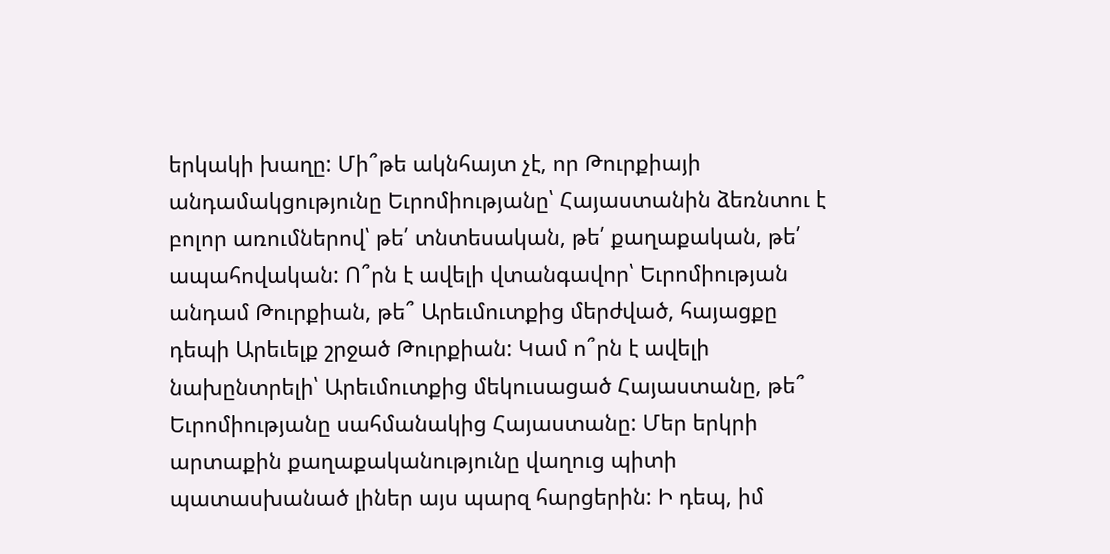երկակի խաղը: Մի՞թե ակնհայտ չէ, որ Թուրքիայի անդամակցությունը Եւրոմիությանը՝ Հայաստանին ձեռնտու է բոլոր առումներով՝ թե՛ տնտեսական, թե՛ քաղաքական, թե՛ ապահովական: Ո՞րն է ավելի վտանգավոր՝ Եւրոմիության անդամ Թուրքիան, թե՞ Արեւմուտքից մերժված, հայացքը դեպի Արեւելք շրջած Թուրքիան: Կամ ո՞րն է ավելի նախընտրելի՝ Արեւմուտքից մեկուսացած Հայաստանը, թե՞ Եւրոմիությանը սահմանակից Հայաստանը: Մեր երկրի արտաքին քաղաքականությունը վաղուց պիտի պատասխանած լիներ այս պարզ հարցերին: Ի դեպ, իմ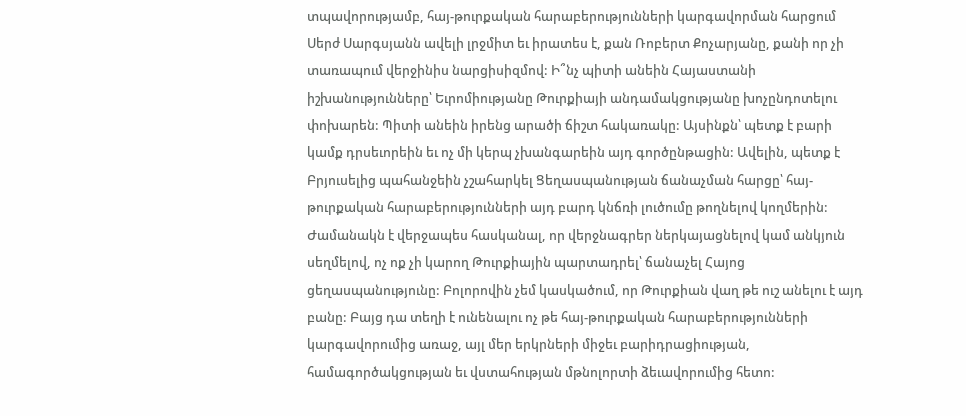տպավորությամբ, հայ-թուրքական հարաբերությունների կարգավորման հարցում Սերժ Սարգսյանն ավելի լրջմիտ եւ իրատես է, քան Ռոբերտ Քոչարյանը, քանի որ չի տառապում վերջինիս նարցիսիզմով: Ի՞նչ պիտի անեին Հայաստանի իշխանությունները՝ Եւրոմիությանը Թուրքիայի անդամակցությանը խոչընդոտելու փոխարեն: Պիտի անեին իրենց արածի ճիշտ հակառակը: Այսինքն՝ պետք է բարի կամք դրսեւորեին եւ ոչ մի կերպ չխանգարեին այդ գործընթացին: Ավելին, պետք է Բրյուսելից պահանջեին չշահարկել Ցեղասպանության ճանաչման հարցը՝ հայ-թուրքական հարաբերությունների այդ բարդ կնճռի լուծումը թողնելով կողմերին: Ժամանակն է վերջապես հասկանալ, որ վերջնագրեր ներկայացնելով կամ անկյուն սեղմելով, ոչ ոք չի կարող Թուրքիային պարտադրել՝ ճանաչել Հայոց ցեղասպանությունը: Բոլորովին չեմ կասկածում, որ Թուրքիան վաղ թե ուշ անելու է այդ բանը: Բայց դա տեղի է ունենալու ոչ թե հայ-թուրքական հարաբերությունների կարգավորումից առաջ, այլ մեր երկրների միջեւ բարիդրացիության, համագործակցության եւ վստահության մթնոլորտի ձեւավորումից հետո: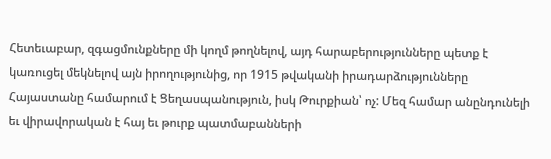Հետեւաբար, զգացմունքները մի կողմ թողնելով, այդ հարաբերությունները պետք է կառուցել մեկնելով այն իրողությունից, որ 1915 թվականի իրադարձությունները Հայաստանը համարում է Ցեղասպանություն, իսկ Թուրքիան՝ ոչ: Մեզ համար անընդունելի եւ վիրավորական է հայ եւ թուրք պատմաբանների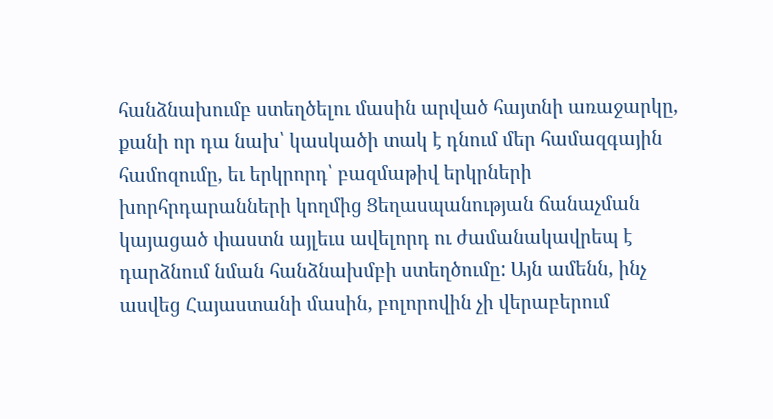հանձնախումբ ստեղծելու մասին արված հայտնի առաջարկը, քանի որ դա նախ՝ կասկածի տակ է դնում մեր համազգային համոզումը, եւ երկրորդ՝ բազմաթիվ երկրների խորհրդարանների կողմից Ցեղասպանության ճանաչման կայացած փաստն այլեւս ավելորդ ու ժամանակավրեպ է դարձնում նման հանձնախմբի ստեղծումը: Այն ամենն, ինչ ասվեց Հայաստանի մասին, բոլորովին չի վերաբերում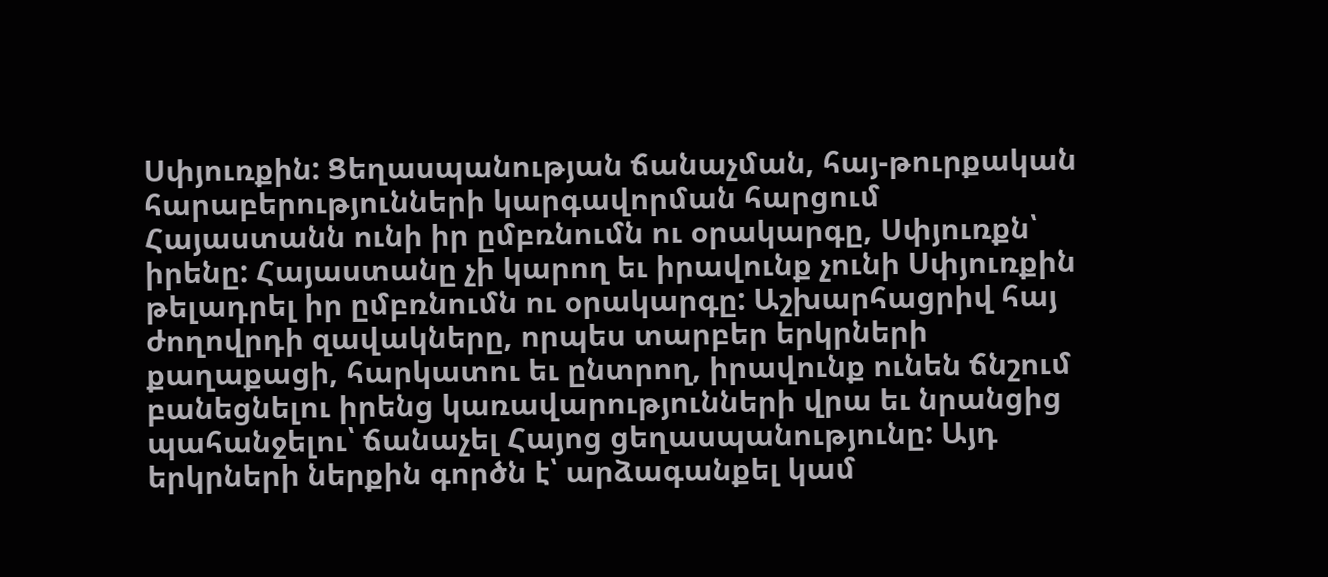Սփյուռքին: Ցեղասպանության ճանաչման, հայ-թուրքական հարաբերությունների կարգավորման հարցում Հայաստանն ունի իր ըմբռնումն ու օրակարգը, Սփյուռքն՝ իրենը: Հայաստանը չի կարող եւ իրավունք չունի Սփյուռքին թելադրել իր ըմբռնումն ու օրակարգը: Աշխարհացրիվ հայ ժողովրդի զավակները, որպես տարբեր երկրների քաղաքացի, հարկատու եւ ընտրող, իրավունք ունեն ճնշում բանեցնելու իրենց կառավարությունների վրա եւ նրանցից պահանջելու՝ ճանաչել Հայոց ցեղասպանությունը: Այդ երկրների ներքին գործն է՝ արձագանքել կամ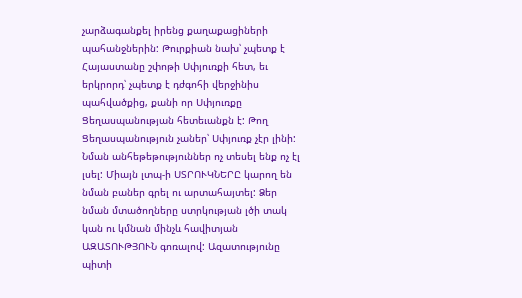չարձագանքել իրենց քաղաքացիների պահանջներին: Թուրքիան նախ՝ չպետք է Հայաստանը շփոթի Սփյուռքի հետ, եւ երկրորդ՝ չպետք է դժգոհի վերջինիս պահվածքից, քանի որ Սփյուռքը Ցեղասպանության հետեւանքն է: Թող Ցեղասպանություն չաներ՝ Սփյուռք չէր լինի: Նման անհեթեթություններ ոչ տեսել ենք ոչ էլ լսել: Միայն լտպ-ի ՍՏՐՈՒԿՆԵՐԸ կարող են նման բաներ գրել ու արտահայտել: Ձեր նման մտածողները ստրկության լծի տակ կան ու կմնան մինչև հավիտյան ԱԶԱՏՈՒԹՅՈՒՆ գոռալով: Ազատությունը պիտի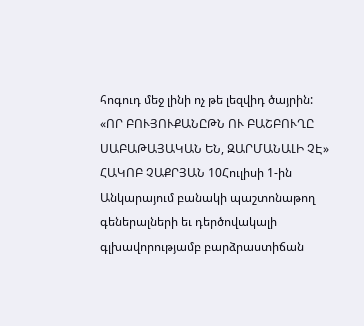հոգուդ մեջ լինի ոչ թե լեզվիդ ծայրին:
«ՈՐ ԲՈՒՅՈՒՔԱՆԸԹՆ ՈՒ ԲԱՇԲՈՒՂԸ ՍԱԲԱԹԱՅԱԿԱՆ ԵՆ, ԶԱՐՄԱՆԱԼԻ ՉԷ»
ՀԱԿՈԲ ՉԱՔՐՅԱՆ 10Հուլիսի 1-ին Անկարայում բանակի պաշտոնաթող գեներալների եւ դերծովակալի գլխավորությամբ բարձրաստիճան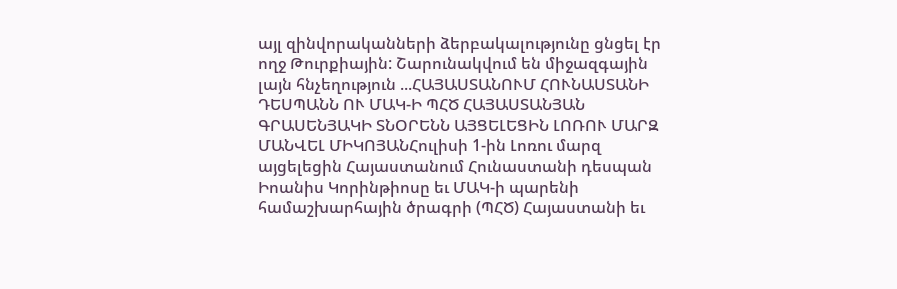այլ զինվորականների ձերբակալությունը ցնցել էր ողջ Թուրքիային: Շարունակվում են միջազգային լայն հնչեղություն ...ՀԱՅԱՍՏԱՆՈՒՄ ՀՈՒՆԱՍՏԱՆԻ ԴԵՍՊԱՆՆ ՈՒ ՄԱԿ-Ի ՊՀԾ ՀԱՅԱՍՏԱՆՅԱՆ ԳՐԱՍԵՆՅԱԿԻ ՏՆՕՐԵՆՆ ԱՅՑԵԼԵՑԻՆ ԼՈՌՈՒ ՄԱՐԶ
ՄԱՆՎԵԼ ՄԻԿՈՅԱՆՀուլիսի 1-ին Լոռու մարզ այցելեցին Հայաստանում Հունաստանի դեսպան Իոանիս Կորինթիոսը եւ ՄԱԿ-ի պարենի համաշխարհային ծրագրի (ՊՀԾ) Հայաստանի եւ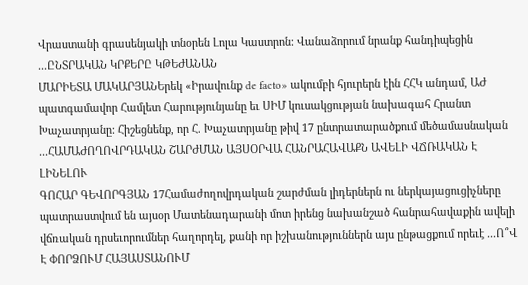Վրաստանի գրասենյակի տնօրեն Լոլա Կաստրոն: Վանաձորում նրանք հանդիպեցին ...ԸՆՏՐԱԿԱՆ ԿՐՔԵՐԸ ԿԹԵԺԱՆԱՆ
ՄԱՐԻԵՏԱ ՄԱԿԱՐՅԱՆԵրեկ «Իրավունք de facto» ակումբի հյուրերն էին ՀՀԿ անդամ, ԱԺ պատգամավոր Համլետ Հարությունյանը եւ ՍԻՄ կուսակցության նախագահ Հրանտ Խաչատրյանը: Հիշեցնենք, որ Հ. Խաչատրյանը թիվ 17 ընտրատարածքում մեծամասնական ...ՀԱՄԱԺՈՂՈՎՐԴԱԿԱՆ ՇԱՐԺՄԱՆ ԱՅՍՕՐՎԱ ՀԱՆՐԱՀԱՎԱՔՆ ԱՎԵԼԻ ՎՃՌԱԿԱՆ Է ԼԻՆԵԼՈՒ
ԳՈՀԱՐ ԳԵՎՈՐԳՅԱՆ 17Համաժողովրդական շարժման լիդերներն ու ներկայացուցիչները պատրաստվում են այսօր Մատենադարանի մոտ իրենց նախանշած հանրահավաքին ավելի վճռական դրսեւորումներ հաղորդել, քանի որ իշխանություններն այս ընթացքում որեւէ ...Ո՞Վ Է ՓՈՐՁՈՒՄ ՀԱՅԱՍՏԱՆՈՒՄ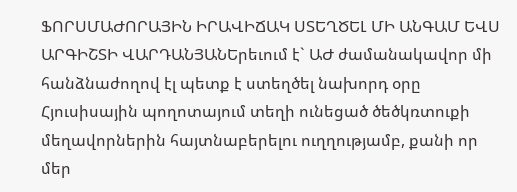ՖՈՐՍՄԱԺՈՐԱՅԻՆ ԻՐԱՎԻՃԱԿ ՍՏԵՂԾԵԼ ՄԻ ԱՆԳԱՄ ԵՎՍ
ԱՐԳԻՇՏԻ ՎԱՐԴԱՆՅԱՆԵրեւում է` ԱԺ ժամանակավոր մի հանձնաժողով էլ պետք է ստեղծել նախորդ օրը Հյուսիսային պողոտայում տեղի ունեցած ծեծկռտուքի մեղավորներին հայտնաբերելու ուղղությամբ, քանի որ մեր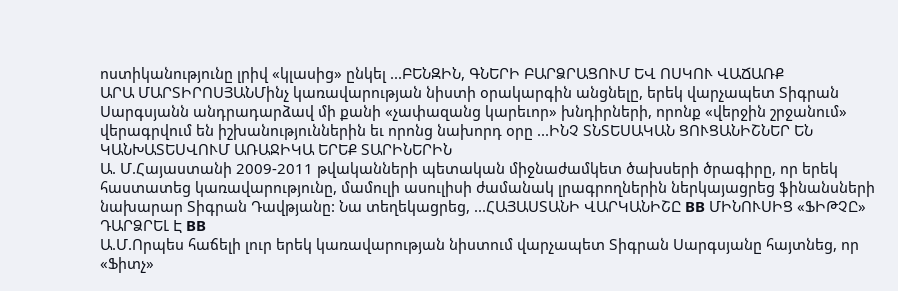ոստիկանությունը լրիվ «կլասից» ընկել ...ԲԵՆԶԻՆ, ԳՆԵՐԻ ԲԱՐՁՐԱՑՈՒՄ ԵՎ ՈՍԿՈՒ ՎԱՃԱՌՔ
ԱՐԱ ՄԱՐՏԻՐՈՍՅԱՆՄինչ կառավարության նիստի օրակարգին անցնելը, երեկ վարչապետ Տիգրան Սարգսյանն անդրադարձավ մի քանի «չափազանց կարեւոր» խնդիրների, որոնք «վերջին շրջանում» վերագրվում են իշխանություններին եւ որոնց նախորդ օրը ...ԻՆՉ ՏՆՏԵՍԱԿԱՆ ՑՈՒՑԱՆԻՇՆԵՐ ԵՆ ԿԱՆԽԱՏԵՍՎՈՒՄ ԱՌԱՋԻԿԱ ԵՐԵՔ ՏԱՐԻՆԵՐԻՆ
Ա. Մ.Հայաստանի 2009-2011 թվականների պետական միջնաժամկետ ծախսերի ծրագիրը, որ երեկ հաստատեց կառավարությունը, մամուլի ասուլիսի ժամանակ լրագրողներին ներկայացրեց ֆինանսների նախարար Տիգրան Դավթյանը: Նա տեղեկացրեց, ...ՀԱՅԱՍՏԱՆԻ ՎԱՐԿԱՆԻՇԸ BB ՄԻՆՈՒՍԻՑ «ՖԻԹՉԸ» ԴԱՐՁՐԵԼ Է BB
Ա.Մ.Որպես հաճելի լուր երեկ կառավարության նիստում վարչապետ Տիգրան Սարգսյանը հայտնեց, որ «Ֆիտչ»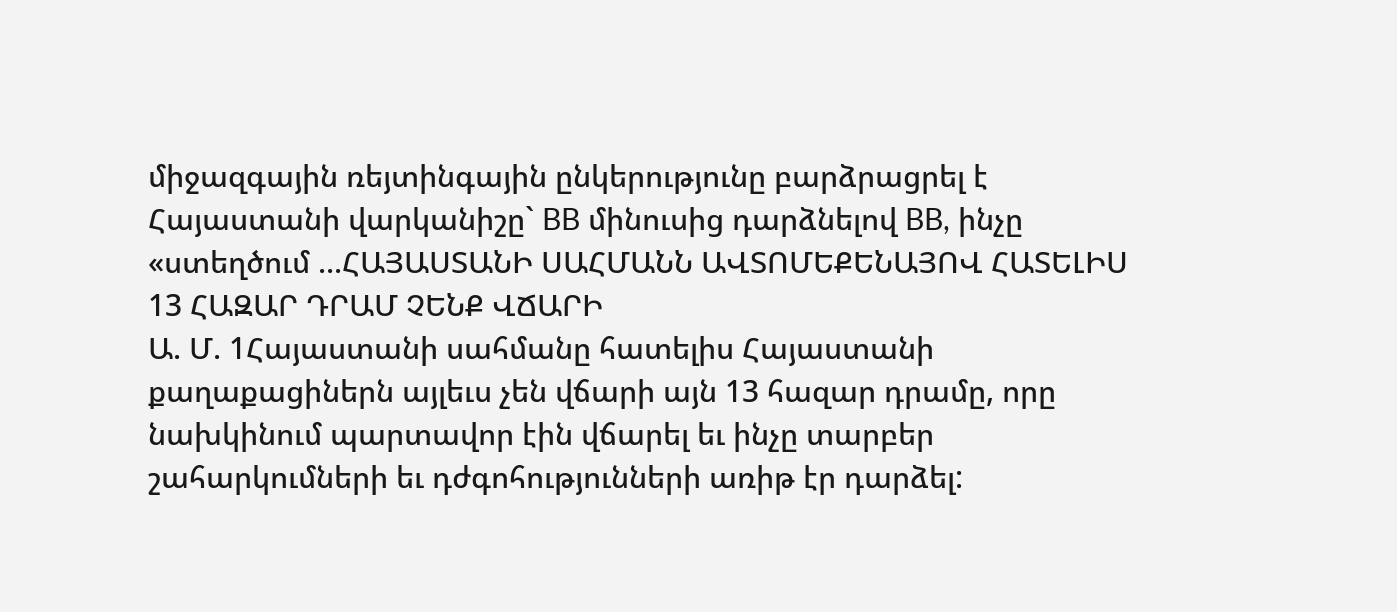միջազգային ռեյտինգային ընկերությունը բարձրացրել է Հայաստանի վարկանիշը` BB մինուսից դարձնելով BB, ինչը «ստեղծում ...ՀԱՅԱՍՏԱՆԻ ՍԱՀՄԱՆՆ ԱՎՏՈՄԵՔԵՆԱՅՈՎ ՀԱՏԵԼԻՍ 13 ՀԱԶԱՐ ԴՐԱՄ ՉԵՆՔ ՎՃԱՐԻ
Ա. Մ. 1Հայաստանի սահմանը հատելիս Հայաստանի քաղաքացիներն այլեւս չեն վճարի այն 13 հազար դրամը, որը նախկինում պարտավոր էին վճարել եւ ինչը տարբեր շահարկումների եւ դժգոհությունների առիթ էր դարձել: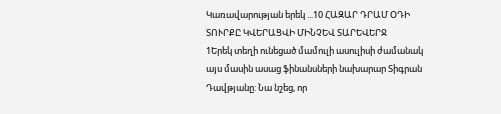Կառավարության երեկ ...10 ՀԱԶԱՐ ԴՐԱՄ ՕԴԻ ՏՈՒՐՔԸ ԿՎԵՐԱՑՎԻ ՄԻՆՉԵՎ ՏԱՐԵՎԵՐՋ
1Երեկ տեղի ունեցած մամուլի ասուլիսի ժամանակ այս մասին ասաց ֆինանսների նախարար Տիգրան Դավթյանը: Նա նշեց, որ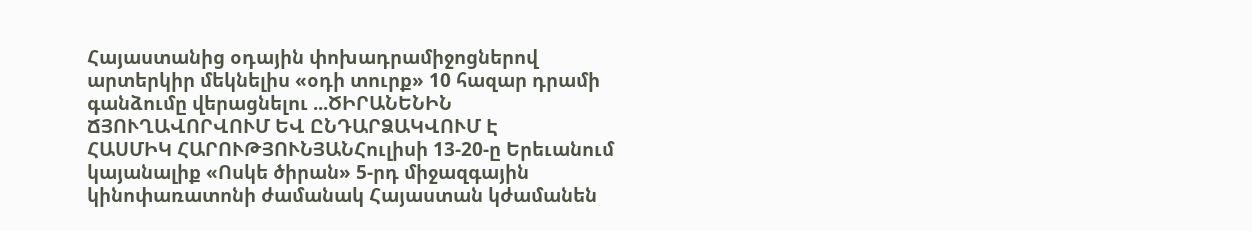Հայաստանից օդային փոխադրամիջոցներով արտերկիր մեկնելիս «օդի տուրք» 10 հազար դրամի գանձումը վերացնելու ...ԾԻՐԱՆԵՆԻՆ ՃՅՈՒՂԱՎՈՐՎՈՒՄ ԵՎ ԸՆԴԱՐՁԱԿՎՈՒՄ Է
ՀԱՍՄԻԿ ՀԱՐՈՒԹՅՈՒՆՅԱՆՀուլիսի 13-20-ը Երեւանում կայանալիք «Ոսկե ծիրան» 5-րդ միջազգային կինոփառատոնի ժամանակ Հայաստան կժամանեն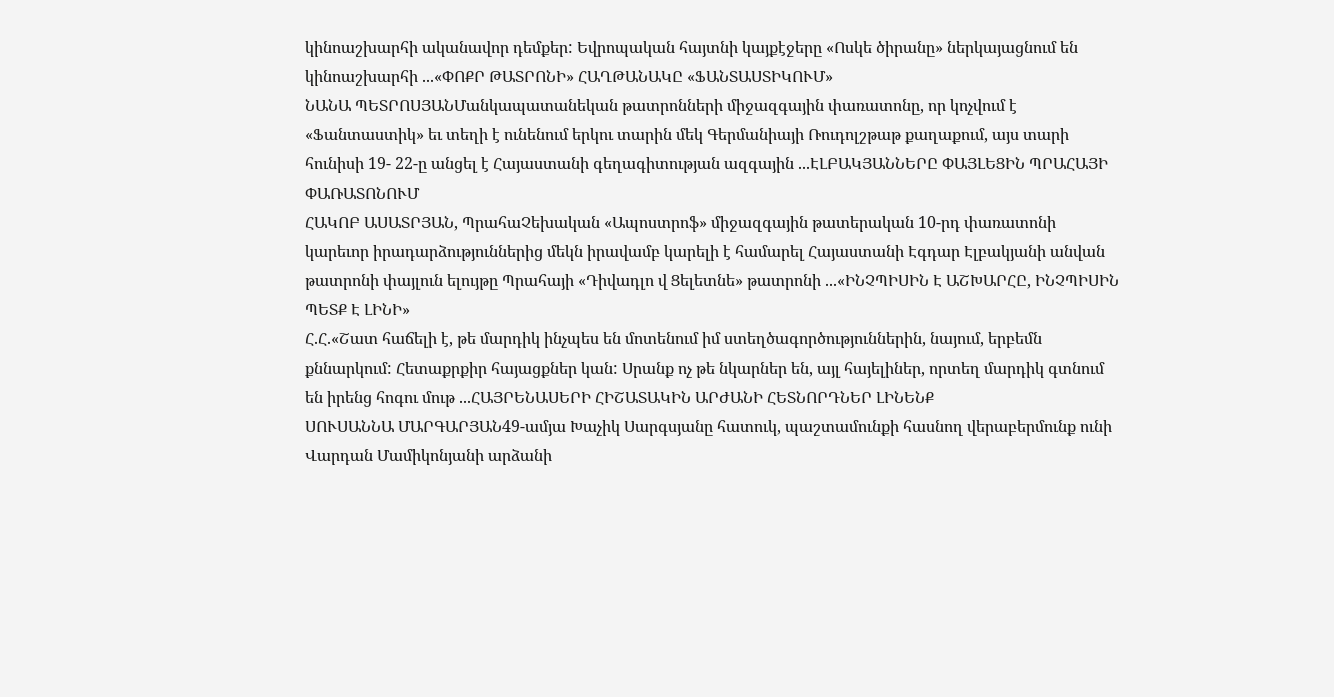կինոաշխարհի ականավոր դեմքեր: Եվրոպական հայտնի կայքէջերը «Ոսկե ծիրանը» ներկայացնում են կինոաշխարհի ...«ՓՈՔՐ ԹԱՏՐՈՆԻ» ՀԱՂԹԱՆԱԿԸ «ՖԱՆՏԱՍՏԻԿՈՒՄ»
ՆԱՆԱ ՊԵՏՐՈՍՅԱՆՄանկապատանեկան թատրոնների միջազգային փառատոնը, որ կոչվում է «Ֆանտաստիկ» եւ տեղի է ունենում երկու տարին մեկ Գերմանիայի Ռուդոլշթաթ քաղաքում, այս տարի հունիսի 19- 22-ը անցել է Հայաստանի գեղագիտության ազգային ...ԷԼԲԱԿՅԱՆՆԵՐԸ ՓԱՅԼԵՑԻՆ ՊՐԱՀԱՅԻ ՓԱՌԱՏՈՆՈՒՄ
ՀԱԿՈԲ ԱՍԱՏՐՅԱՆ, ՊրահաՉեխական «Ապոստրոֆ» միջազգային թատերական 10-րդ փառատոնի կարեւոր իրադարձություններից մեկն իրավամբ կարելի է համարել Հայաստանի Էգդար Էլբակյանի անվան թատրոնի փայլուն ելույթը Պրահայի «Դիվադլո վ Ցելետնե» թատրոնի ...«ԻՆՉՊԻՍԻՆ Է ԱՇԽԱՐՀԸ, ԻՆՉՊԻՍԻՆ ՊԵՏՔ Է ԼԻՆԻ»
Հ.Հ.«Շատ հաճելի է, թե մարդիկ ինչպես են մոտենում իմ ստեղծագործություններին, նայում, երբեմն քննարկում: Հետաքրքիր հայացքներ կան: Սրանք ոչ թե նկարներ են, այլ հայելիներ, որտեղ մարդիկ գտնում են իրենց հոգու մութ ...ՀԱՅՐԵՆԱՍԵՐԻ ՀԻՇԱՏԱԿԻՆ ԱՐԺԱՆԻ ՀԵՏՆՈՐԴՆԵՐ ԼԻՆԵՆՔ
ՍՈՒՍԱՆՆԱ ՄԱՐԳԱՐՅԱՆ49-ամյա Խաչիկ Սարգսյանը հատուկ, պաշտամունքի հասնող վերաբերմունք ունի Վարդան Մամիկոնյանի արձանի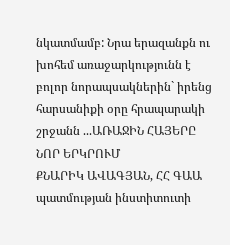նկատմամբ: Նրա երազանքն ու խոհեմ առաջարկությունն է բոլոր նորապսակներին` իրենց հարսանիքի օրը հրապարակի շրջանն ...ԱՌԱՋԻՆ ՀԱՅԵՐԸ ՆՈՐ ԵՐԿՐՈՒՄ
ՔՆԱՐԻԿ ԱՎԱԳՅԱՆ, ՀՀ ԳԱԱ պատմության ինստիտուտի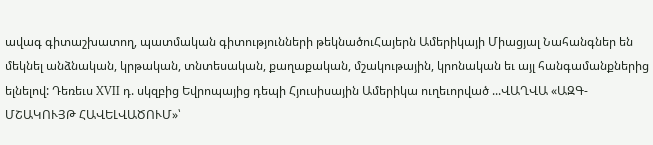ավագ գիտաշխատող, պատմական գիտությունների թեկնածուՀայերն Ամերիկայի Միացյալ Նահանգներ են մեկնել անձնական, կրթական, տնտեսական, քաղաքական, մշակութային, կրոնական եւ այլ հանգամանքներից ելնելով: Դեռեւս XVII դ. սկզբից Եվրոպայից դեպի Հյուսիսային Ամերիկա ուղեւորված ...ՎԱՂՎԱ «ԱԶԳ-ՄՇԱԿՈՒՅԹ ՀԱՎԵԼՎԱԾՈՒՄ»՝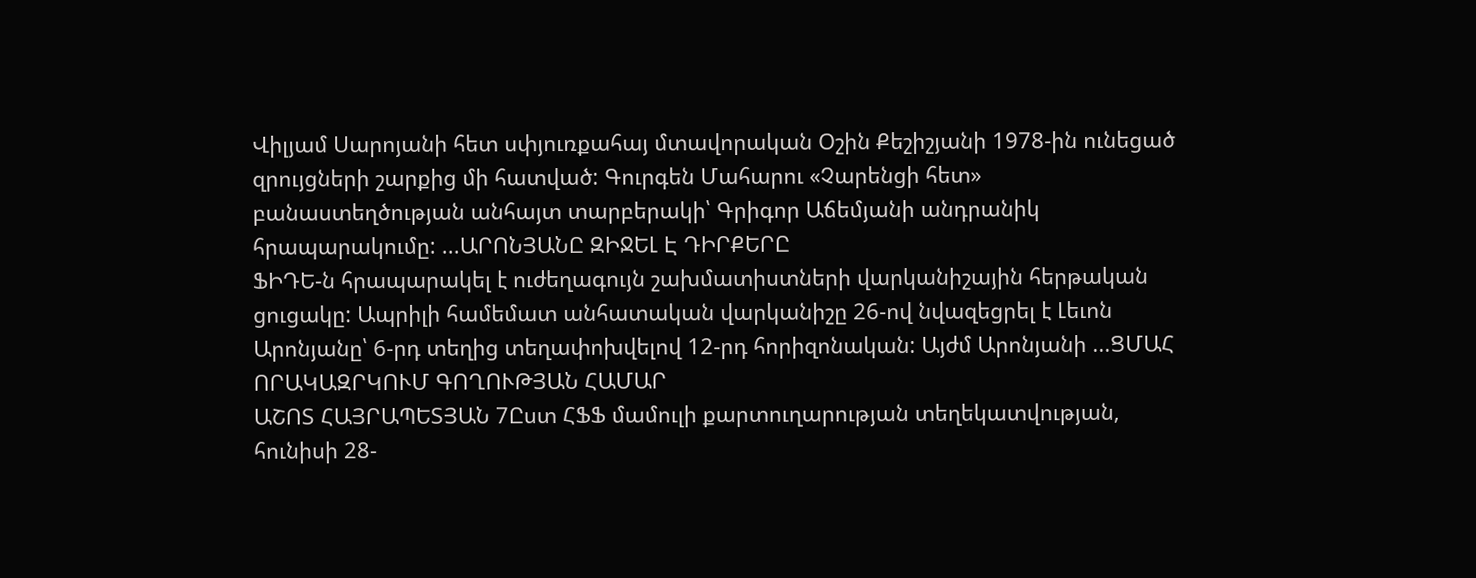Վիլյամ Սարոյանի հետ սփյուռքահայ մտավորական Օշին Քեշիշյանի 1978-ին ունեցած զրույցների շարքից մի հատված: Գուրգեն Մահարու «Չարենցի հետ» բանաստեղծության անհայտ տարբերակի՝ Գրիգոր Աճեմյանի անդրանիկ հրապարակումը: ...ԱՐՈՆՅԱՆԸ ԶԻՋԵԼ Է ԴԻՐՔԵՐԸ
ՖԻԴԵ-ն հրապարակել է ուժեղագույն շախմատիստների վարկանիշային հերթական ցուցակը: Ապրիլի համեմատ անհատական վարկանիշը 26-ով նվազեցրել է Լեւոն Արոնյանը՝ 6-րդ տեղից տեղափոխվելով 12-րդ հորիզոնական: Այժմ Արոնյանի ...ՑՄԱՀ ՈՐԱԿԱԶՐԿՈՒՄ ԳՈՂՈՒԹՅԱՆ ՀԱՄԱՐ
ԱՇՈՏ ՀԱՅՐԱՊԵՏՅԱՆ 7Ըստ ՀՖՖ մամուլի քարտուղարության տեղեկատվության, հունիսի 28-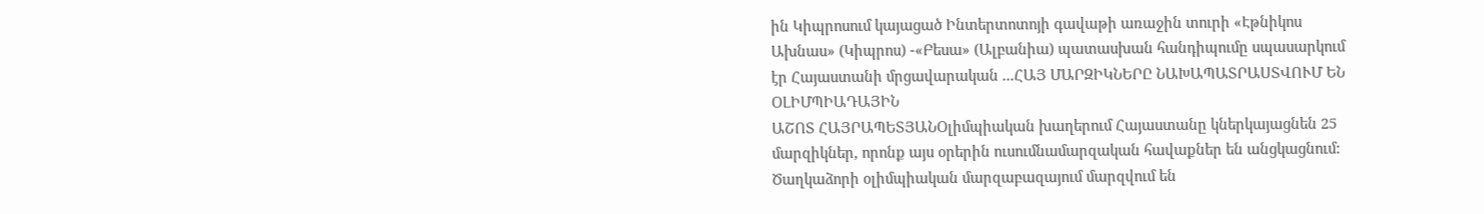ին Կիպրոսում կայացած Ինտերտոտոյի գավաթի առաջին տուրի «Էթնիկոս Ախնաս» (Կիպրոս) -«Բեսա» (Ալբանիա) պատասխան հանդիպումը սպասարկում էր Հայաստանի մրցավարական ...ՀԱՅ ՄԱՐԶԻԿՆԵՐԸ ՆԱԽԱՊԱՏՐԱՍՏՎՈՒՄ ԵՆ ՕԼԻՄՊԻԱԴԱՅԻՆ
ԱՇՈՏ ՀԱՅՐԱՊԵՏՅԱՆՕլիմպիական խաղերում Հայաստանը կներկայացնեն 25 մարզիկներ, որոնք այս օրերին ուսումնամարզական հավաքներ են անցկացնում: Ծաղկաձորի օլիմպիական մարզաբազայում մարզվում են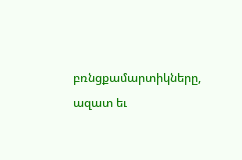բռնցքամարտիկները, ազատ եւ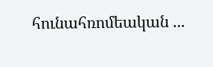հունահռոմեական ...